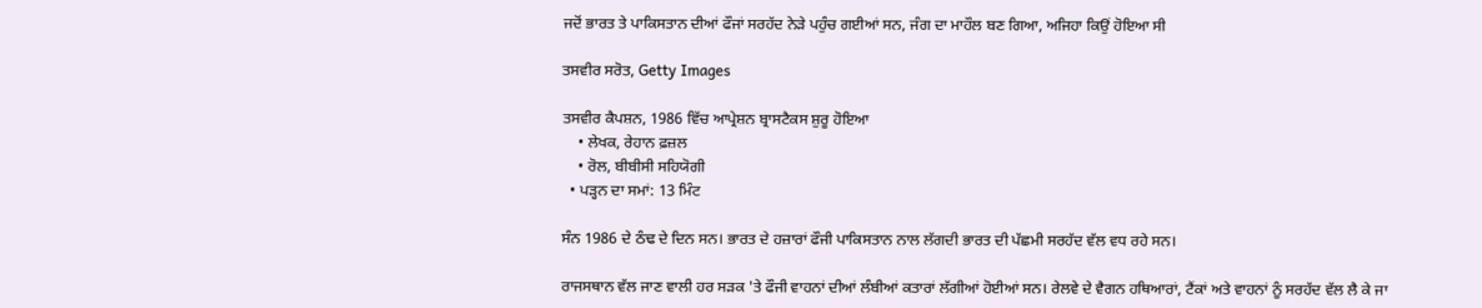ਜਦੋਂ ਭਾਰਤ ਤੇ ਪਾਕਿਸਤਾਨ ਦੀਆਂ ਫੌਜਾਂ ਸਰਹੱਦ ਨੇੜੇ ਪਹੁੰਚ ਗਈਆਂ ਸਨ, ਜੰਗ ਦਾ ਮਾਹੌਲ ਬਣ ਗਿਆ, ਅਜਿਹਾ ਕਿਉਂ ਹੋਇਆ ਸੀ

ਤਸਵੀਰ ਸਰੋਤ, Getty Images

ਤਸਵੀਰ ਕੈਪਸ਼ਨ, 1986 ਵਿੱਚ ਆਪ੍ਰੇਸ਼ਨ ਬ੍ਰਾਸਟੈਕਸ ਸ਼ੁਰੂ ਹੋਇਆ
    • ਲੇਖਕ, ਰੇਹਾਨ ਫ਼ਜ਼ਲ
    • ਰੋਲ, ਬੀਬੀਸੀ ਸਹਿਯੋਗੀ
  • ਪੜ੍ਹਨ ਦਾ ਸਮਾਂ: 13 ਮਿੰਟ

ਸੰਨ 1986 ਦੇ ਠੰਢ ਦੇ ਦਿਨ ਸਨ। ਭਾਰਤ ਦੇ ਹਜ਼ਾਰਾਂ ਫੌਜੀ ਪਾਕਿਸਤਾਨ ਨਾਲ ਲੱਗਦੀ ਭਾਰਤ ਦੀ ਪੱਛਮੀ ਸਰਹੱਦ ਵੱਲ ਵਧ ਰਹੇ ਸਨ।

ਰਾਜਸਥਾਨ ਵੱਲ ਜਾਣ ਵਾਲੀ ਹਰ ਸੜਕ 'ਤੇ ਫੌਜੀ ਵਾਹਨਾਂ ਦੀਆਂ ਲੰਬੀਆਂ ਕਤਾਰਾਂ ਲੱਗੀਆਂ ਹੋਈਆਂ ਸਨ। ਰੇਲਵੇ ਦੇ ਵੈਗਨ ਹਥਿਆਰਾਂ, ਟੈਂਕਾਂ ਅਤੇ ਵਾਹਨਾਂ ਨੂੰ ਸਰਹੱਦ ਵੱਲ ਲੈ ਕੇ ਜਾ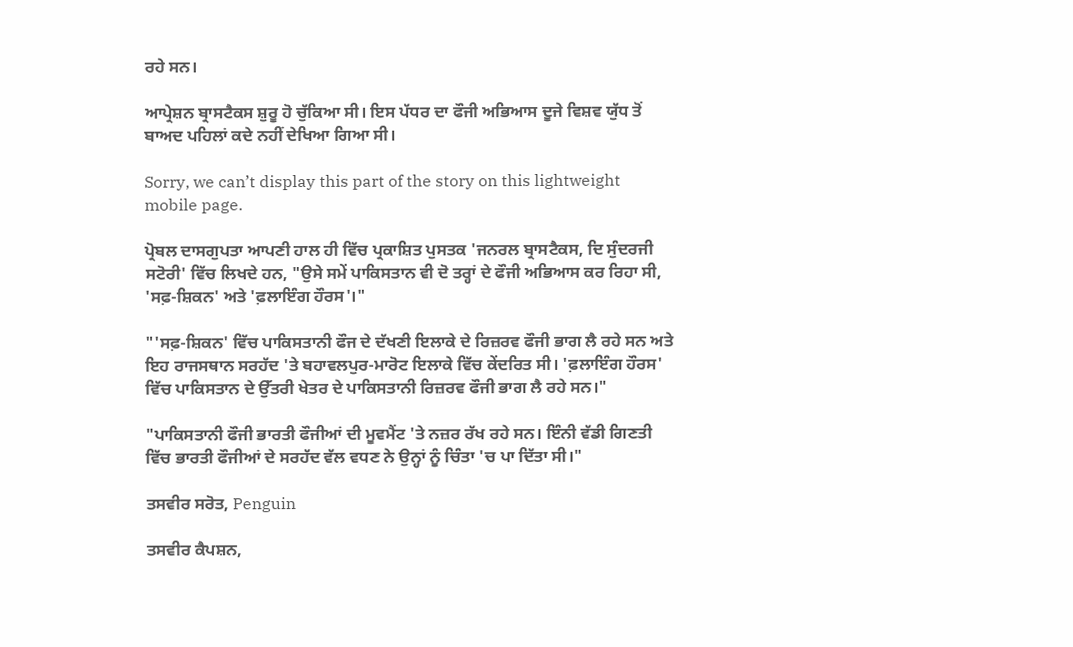ਰਹੇ ਸਨ।

ਆਪ੍ਰੇਸ਼ਨ ਬ੍ਰਾਸਟੈਕਸ ਸ਼ੁਰੂ ਹੋ ਚੁੱਕਿਆ ਸੀ। ਇਸ ਪੱਧਰ ਦਾ ਫੌਜੀ ਅਭਿਆਸ ਦੂਜੇ ਵਿਸ਼ਵ ਯੁੱਧ ਤੋਂ ਬਾਅਦ ਪਹਿਲਾਂ ਕਦੇ ਨਹੀਂ ਦੇਖਿਆ ਗਿਆ ਸੀ।

Sorry, we can’t display this part of the story on this lightweight mobile page.

ਪ੍ਰੋਬਲ ਦਾਸਗੁਪਤਾ ਆਪਣੀ ਹਾਲ ਹੀ ਵਿੱਚ ਪ੍ਰਕਾਸ਼ਿਤ ਪੁਸਤਕ 'ਜਨਰਲ ਬ੍ਰਾਸਟੈਕਸ, ਦਿ ਸੁੰਦਰਜੀ ਸਟੋਰੀ' ਵਿੱਚ ਲਿਖਦੇ ਹਨ, "ਉਸੇ ਸਮੇਂ ਪਾਕਿਸਤਾਨ ਵੀ ਦੋ ਤਰ੍ਹਾਂ ਦੇ ਫੌਜੀ ਅਭਿਆਸ ਕਰ ਰਿਹਾ ਸੀ, 'ਸਫ਼-ਸ਼ਿਕਨ' ਅਤੇ 'ਫ਼ਲਾਇੰਗ ਹੌਰਸ'।"

"'ਸਫ਼-ਸ਼ਿਕਨ' ਵਿੱਚ ਪਾਕਿਸਤਾਨੀ ਫੌਜ ਦੇ ਦੱਖਣੀ ਇਲਾਕੇ ਦੇ ਰਿਜ਼ਰਵ ਫੌਜੀ ਭਾਗ ਲੈ ਰਹੇ ਸਨ ਅਤੇ ਇਹ ਰਾਜਸਥਾਨ ਸਰਹੱਦ 'ਤੇ ਬਹਾਵਲਪੁਰ-ਮਾਰੋਟ ਇਲਾਕੇ ਵਿੱਚ ਕੇਂਦਰਿਤ ਸੀ। 'ਫ਼ਲਾਇੰਗ ਹੌਰਸ' ਵਿੱਚ ਪਾਕਿਸਤਾਨ ਦੇ ਉੱਤਰੀ ਖੇਤਰ ਦੇ ਪਾਕਿਸਤਾਨੀ ਰਿਜ਼ਰਵ ਫੌਜੀ ਭਾਗ ਲੈ ਰਹੇ ਸਨ।"

"ਪਾਕਿਸਤਾਨੀ ਫੌਜੀ ਭਾਰਤੀ ਫੌਜੀਆਂ ਦੀ ਮੂਵਮੈਂਟ 'ਤੇ ਨਜ਼ਰ ਰੱਖ ਰਹੇ ਸਨ। ਇੰਨੀ ਵੱਡੀ ਗਿਣਤੀ ਵਿੱਚ ਭਾਰਤੀ ਫੌਜੀਆਂ ਦੇ ਸਰਹੱਦ ਵੱਲ ਵਧਣ ਨੇ ਉਨ੍ਹਾਂ ਨੂੰ ਚਿੰਤਾ 'ਚ ਪਾ ਦਿੱਤਾ ਸੀ।"

ਤਸਵੀਰ ਸਰੋਤ, Penguin

ਤਸਵੀਰ ਕੈਪਸ਼ਨ,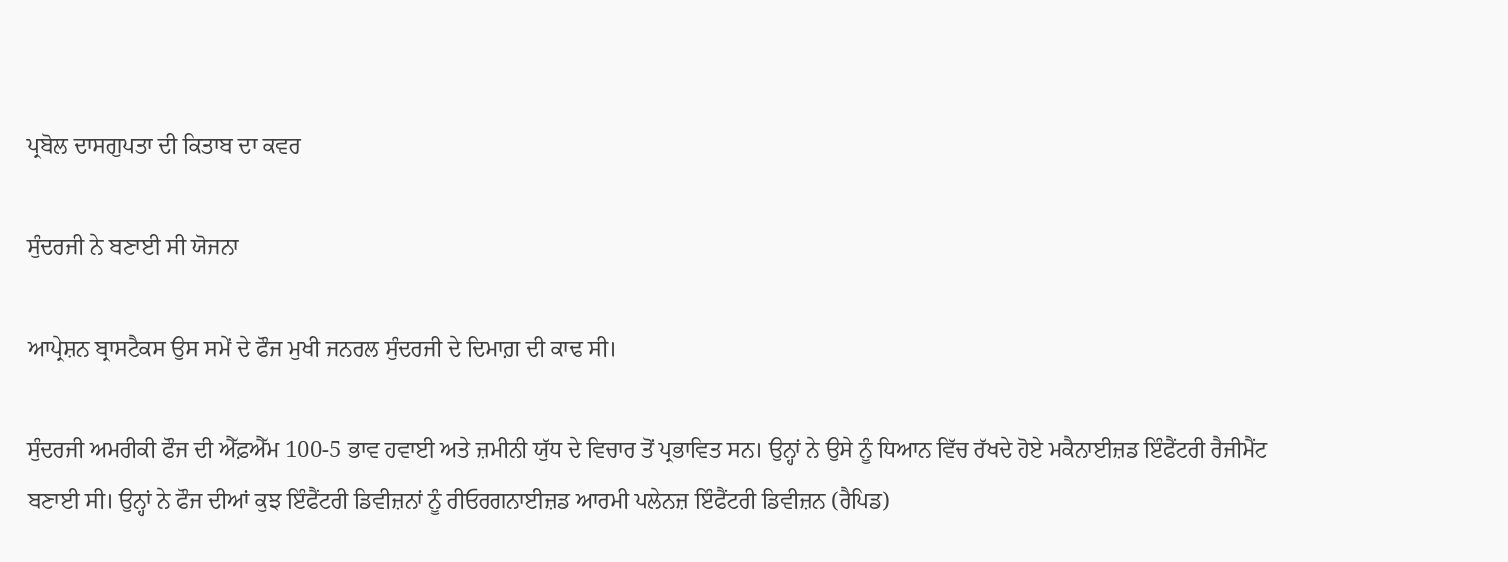ਪ੍ਰਬੋਲ ਦਾਸਗੁਪਤਾ ਦੀ ਕਿਤਾਬ ਦਾ ਕਵਰ

ਸੁੰਦਰਜੀ ਨੇ ਬਣਾਈ ਸੀ ਯੋਜਨਾ

ਆਪ੍ਰੇਸ਼ਨ ਬ੍ਰਾਸਟੈਕਸ ਉਸ ਸਮੇਂ ਦੇ ਫੌਜ ਮੁਖੀ ਜਨਰਲ ਸੁੰਦਰਜੀ ਦੇ ਦਿਮਾਗ਼ ਦੀ ਕਾਢ ਸੀ।

ਸੁੰਦਰਜੀ ਅਮਰੀਕੀ ਫੌਜ ਦੀ ਐੱਫ਼ਐੱਮ 100-5 ਭਾਵ ਹਵਾਈ ਅਤੇ ਜ਼ਮੀਨੀ ਯੁੱਧ ਦੇ ਵਿਚਾਰ ਤੋਂ ਪ੍ਰਭਾਵਿਤ ਸਨ। ਉਨ੍ਹਾਂ ਨੇ ਉਸੇ ਨੂੰ ਧਿਆਨ ਵਿੱਚ ਰੱਖਦੇ ਹੋਏ ਮਕੈਨਾਈਜ਼ਡ ਇੰਫੈਂਟਰੀ ਰੈਜੀਮੈਂਟ ਬਣਾਈ ਸੀ। ਉਨ੍ਹਾਂ ਨੇ ਫੌਜ ਦੀਆਂ ਕੁਝ ਇੰਫੈਂਟਰੀ ਡਿਵੀਜ਼ਨਾਂ ਨੂੰ ਰੀਓਰਗਨਾਈਜ਼ਡ ਆਰਮੀ ਪਲੇਨਜ਼ ਇੰਫੈਂਟਰੀ ਡਿਵੀਜ਼ਨ (ਰੈਪਿਡ)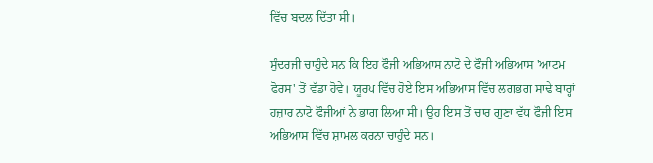ਵਿੱਚ ਬਦਲ ਦਿੱਤਾ ਸੀ।

ਸੁੰਦਰਜੀ ਚਾਹੁੰਦੇ ਸਨ ਕਿ ਇਹ ਫੌਜੀ ਅਭਿਆਸ ਨਾਟੋ ਦੇ ਫੌਜੀ ਅਭਿਆਸ 'ਆਟਮ ਫੋਰਸ' ਤੋਂ ਵੱਡਾ ਹੋਵੇ। ਯੂਰਪ ਵਿੱਚ ਹੋਏ ਇਸ ਅਭਿਆਸ ਵਿੱਚ ਲਗਭਗ ਸਾਢੇ ਬਾਰ੍ਹਾਂ ਹਜ਼ਾਰ ਨਾਟੋ ਫੌਜੀਆਂ ਨੇ ਭਾਗ ਲਿਆ ਸੀ। ਉਹ ਇਸ ਤੋਂ ਚਾਰ ਗੁਣਾ ਵੱਧ ਫੌਜੀ ਇਸ ਅਭਿਆਸ ਵਿੱਚ ਸ਼ਾਮਲ ਕਰਨਾ ਚਾਹੁੰਦੇ ਸਨ।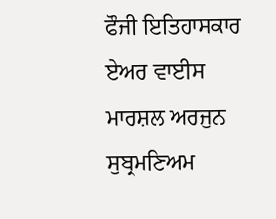ਫੌਜੀ ਇਤਿਹਾਸਕਾਰ ਏਅਰ ਵਾਈਸ ਮਾਰਸ਼ਲ ਅਰਜੁਨ ਸੁਬ੍ਰਮਣਿਅਮ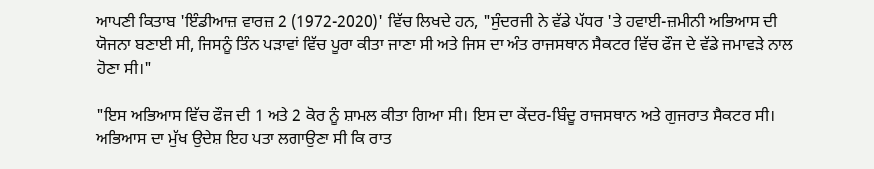ਆਪਣੀ ਕਿਤਾਬ 'ਇੰਡੀਆਜ਼ ਵਾਰਜ਼ 2 (1972-2020)' ਵਿੱਚ ਲਿਖਦੇ ਹਨ, "ਸੁੰਦਰਜੀ ਨੇ ਵੱਡੇ ਪੱਧਰ 'ਤੇ ਹਵਾਈ-ਜ਼ਮੀਨੀ ਅਭਿਆਸ ਦੀ ਯੋਜਨਾ ਬਣਾਈ ਸੀ, ਜਿਸਨੂੰ ਤਿੰਨ ਪੜਾਵਾਂ ਵਿੱਚ ਪੂਰਾ ਕੀਤਾ ਜਾਣਾ ਸੀ ਅਤੇ ਜਿਸ ਦਾ ਅੰਤ ਰਾਜਸਥਾਨ ਸੈਕਟਰ ਵਿੱਚ ਫੌਜ ਦੇ ਵੱਡੇ ਜਮਾਵੜੇ ਨਾਲ ਹੋਣਾ ਸੀ।"

"ਇਸ ਅਭਿਆਸ ਵਿੱਚ ਫੌਜ ਦੀ 1 ਅਤੇ 2 ਕੋਰ ਨੂੰ ਸ਼ਾਮਲ ਕੀਤਾ ਗਿਆ ਸੀ। ਇਸ ਦਾ ਕੇਂਦਰ-ਬਿੰਦੂ ਰਾਜਸਥਾਨ ਅਤੇ ਗੁਜਰਾਤ ਸੈਕਟਰ ਸੀ। ਅਭਿਆਸ ਦਾ ਮੁੱਖ ਉਦੇਸ਼ ਇਹ ਪਤਾ ਲਗਾਉਣਾ ਸੀ ਕਿ ਰਾਤ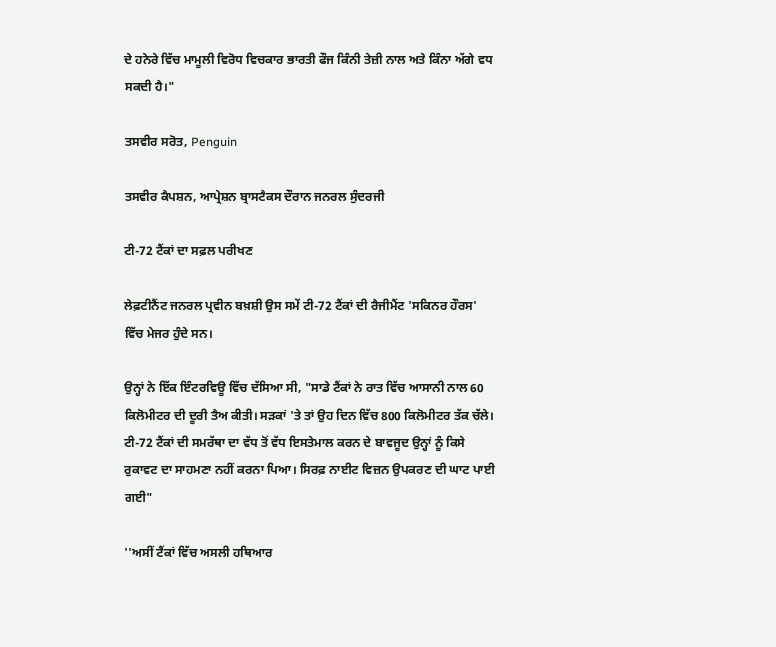ਦੇ ਹਨੇਰੇ ਵਿੱਚ ਮਾਮੂਲੀ ਵਿਰੋਧ ਵਿਚਕਾਰ ਭਾਰਤੀ ਫੌਜ ਕਿੰਨੀ ਤੇਜ਼ੀ ਨਾਲ ਅਤੇ ਕਿੰਨਾ ਅੱਗੇ ਵਧ ਸਕਦੀ ਹੈ।"

ਤਸਵੀਰ ਸਰੋਤ, Penguin

ਤਸਵੀਰ ਕੈਪਸ਼ਨ, ਆਪ੍ਰੇਸ਼ਨ ਬ੍ਰਾਸਟੈਕਸ ਦੌਰਾਨ ਜਨਰਲ ਸੁੰਦਰਜੀ

ਟੀ-72 ਟੈਂਕਾਂ ਦਾ ਸਫ਼ਲ ਪਰੀਖਣ

ਲੇਫ਼ਟੀਨੈਂਟ ਜਨਰਲ ਪ੍ਰਵੀਨ ਬਖ਼ਸ਼ੀ ਉਸ ਸਮੇਂ ਟੀ-72 ਟੈਂਕਾਂ ਦੀ ਰੈਜੀਮੈਂਟ 'ਸਕਿਨਰ ਹੌਰਸ' ਵਿੱਚ ਮੇਜਰ ਹੁੰਦੇ ਸਨ।

ਉਨ੍ਹਾਂ ਨੇ ਇੱਕ ਇੰਟਰਵਿਊ ਵਿੱਚ ਦੱਸਿਆ ਸੀ, "ਸਾਡੇ ਟੈਂਕਾਂ ਨੇ ਰਾਤ ਵਿੱਚ ਆਸਾਨੀ ਨਾਲ 60 ਕਿਲੋਮੀਟਰ ਦੀ ਦੂਰੀ ਤੈਅ ਕੀਤੀ। ਸੜਕਾਂ 'ਤੇ ਤਾਂ ਉਹ ਦਿਨ ਵਿੱਚ 800 ਕਿਲੋਮੀਟਰ ਤੱਕ ਚੱਲੇ। ਟੀ-72 ਟੈਂਕਾਂ ਦੀ ਸਮਰੱਥਾ ਦਾ ਵੱਧ ਤੋਂ ਵੱਧ ਇਸਤੇਮਾਲ ਕਰਨ ਦੇ ਬਾਵਜੂਦ ਉਨ੍ਹਾਂ ਨੂੰ ਕਿਸੇ ਰੁਕਾਵਟ ਦਾ ਸਾਹਮਣਾ ਨਹੀਂ ਕਰਨਾ ਪਿਆ। ਸਿਰਫ਼ ਨਾਈਟ ਵਿਜ਼ਨ ਉਪਕਰਣ ਦੀ ਘਾਟ ਪਾਈ ਗਈ"

''ਅਸੀਂ ਟੈਂਕਾਂ ਵਿੱਚ ਅਸਲੀ ਹਥਿਆਰ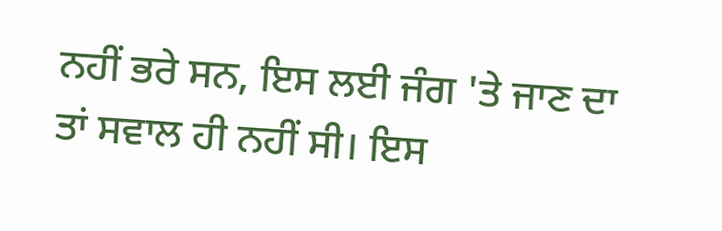ਨਹੀਂ ਭਰੇ ਸਨ, ਇਸ ਲਈ ਜੰਗ 'ਤੇ ਜਾਣ ਦਾ ਤਾਂ ਸਵਾਲ ਹੀ ਨਹੀਂ ਸੀ। ਇਸ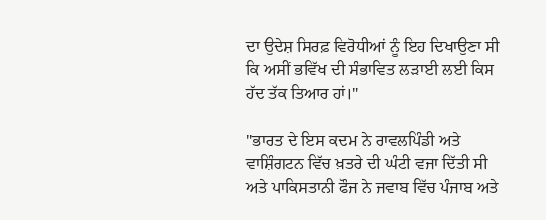ਦਾ ਉਦੇਸ਼ ਸਿਰਫ਼ ਵਿਰੋਧੀਆਂ ਨੂੰ ਇਹ ਦਿਖਾਉਣਾ ਸੀ ਕਿ ਅਸੀਂ ਭਵਿੱਖ ਦੀ ਸੰਭਾਵਿਤ ਲੜਾਈ ਲਈ ਕਿਸ ਹੱਦ ਤੱਕ ਤਿਆਰ ਹਾਂ।"

"ਭਾਰਤ ਦੇ ਇਸ ਕਦਮ ਨੇ ਰਾਵਲਪਿੰਡੀ ਅਤੇ ਵਾਸ਼ਿੰਗਟਨ ਵਿੱਚ ਖ਼ਤਰੇ ਦੀ ਘੰਟੀ ਵਜਾ ਦਿੱਤੀ ਸੀ ਅਤੇ ਪਾਕਿਸਤਾਨੀ ਫੌਜ ਨੇ ਜਵਾਬ ਵਿੱਚ ਪੰਜਾਬ ਅਤੇ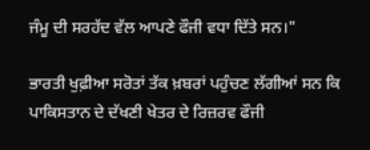ਜੰਮੂ ਦੀ ਸਰਹੱਦ ਵੱਲ ਆਪਣੇ ਫੌਜੀ ਵਧਾ ਦਿੱਤੇ ਸਨ।"

ਭਾਰਤੀ ਖੁਫ਼ੀਆ ਸਰੋਤਾਂ ਤੱਕ ਖ਼ਬਰਾਂ ਪਹੁੰਚਣ ਲੱਗੀਆਂ ਸਨ ਕਿ ਪਾਕਿਸਤਾਨ ਦੇ ਦੱਖਣੀ ਖੇਤਰ ਦੇ ਰਿਜ਼ਰਵ ਫੌਜੀ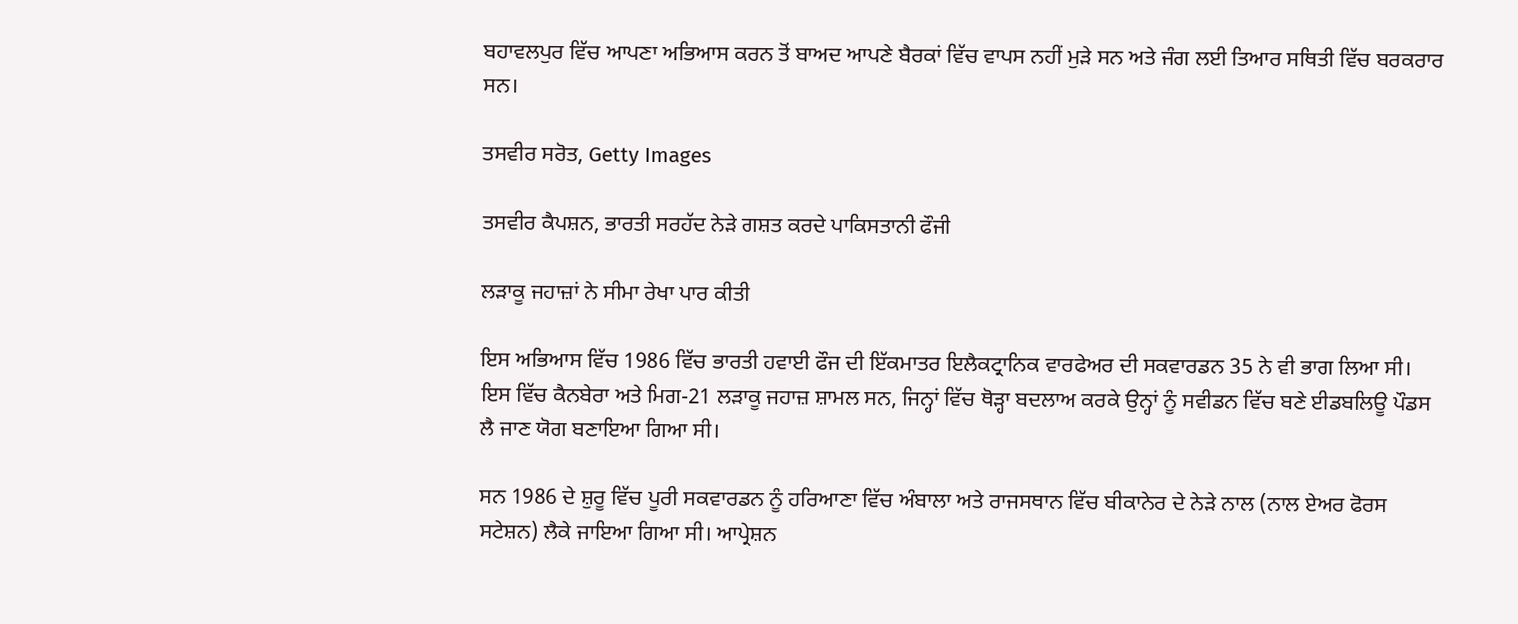ਬਹਾਵਲਪੁਰ ਵਿੱਚ ਆਪਣਾ ਅਭਿਆਸ ਕਰਨ ਤੋਂ ਬਾਅਦ ਆਪਣੇ ਬੈਰਕਾਂ ਵਿੱਚ ਵਾਪਸ ਨਹੀਂ ਮੁੜੇ ਸਨ ਅਤੇ ਜੰਗ ਲਈ ਤਿਆਰ ਸਥਿਤੀ ਵਿੱਚ ਬਰਕਰਾਰ ਸਨ।

ਤਸਵੀਰ ਸਰੋਤ, Getty Images

ਤਸਵੀਰ ਕੈਪਸ਼ਨ, ਭਾਰਤੀ ਸਰਹੱਦ ਨੇੜੇ ਗਸ਼ਤ ਕਰਦੇ ਪਾਕਿਸਤਾਨੀ ਫੌਜੀ

ਲੜਾਕੂ ਜਹਾਜ਼ਾਂ ਨੇ ਸੀਮਾ ਰੇਖਾ ਪਾਰ ਕੀਤੀ

ਇਸ ਅਭਿਆਸ ਵਿੱਚ 1986 ਵਿੱਚ ਭਾਰਤੀ ਹਵਾਈ ਫੌਜ ਦੀ ਇੱਕਮਾਤਰ ਇਲੈਕਟ੍ਰਾਨਿਕ ਵਾਰਫੇਅਰ ਦੀ ਸਕਵਾਰਡਨ 35 ਨੇ ਵੀ ਭਾਗ ਲਿਆ ਸੀ। ਇਸ ਵਿੱਚ ਕੈਨਬੇਰਾ ਅਤੇ ਮਿਗ-21 ਲੜਾਕੂ ਜਹਾਜ਼ ਸ਼ਾਮਲ ਸਨ, ਜਿਨ੍ਹਾਂ ਵਿੱਚ ਥੋੜ੍ਹਾ ਬਦਲਾਅ ਕਰਕੇ ਉਨ੍ਹਾਂ ਨੂੰ ਸਵੀਡਨ ਵਿੱਚ ਬਣੇ ਈਡਬਲਿਊ ਪੌਡਸ ਲੈ ਜਾਣ ਯੋਗ ਬਣਾਇਆ ਗਿਆ ਸੀ।

ਸਨ 1986 ਦੇ ਸ਼ੁਰੂ ਵਿੱਚ ਪੂਰੀ ਸਕਵਾਰਡਨ ਨੂੰ ਹਰਿਆਣਾ ਵਿੱਚ ਅੰਬਾਲਾ ਅਤੇ ਰਾਜਸਥਾਨ ਵਿੱਚ ਬੀਕਾਨੇਰ ਦੇ ਨੇੜੇ ਨਾਲ (ਨਾਲ ਏਅਰ ਫੋਰਸ ਸਟੇਸ਼ਨ) ਲੈਕੇ ਜਾਇਆ ਗਿਆ ਸੀ। ਆਪ੍ਰੇਸ਼ਨ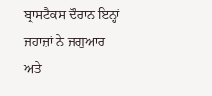ਬ੍ਰਾਸਟੈਕਸ ਦੌਰਾਨ ਇਨ੍ਹਾਂ ਜਹਾਜ਼ਾਂ ਨੇ ਜਗੁਆਰ ਅਤੇ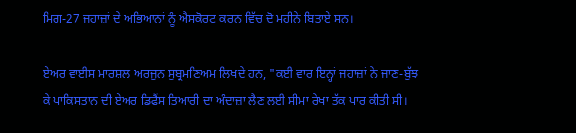ਮਿਗ-27 ਜਹਾਜ਼ਾਂ ਦੇ ਅਭਿਆਨਾਂ ਨੂੰ ਐਸਕੋਰਟ ਕਰਨ ਵਿੱਚ ਦੋ ਮਹੀਨੇ ਬਿਤਾਏ ਸਨ।

ਏਅਰ ਵਾਈਸ ਮਾਰਸ਼ਲ ਅਰਜੁਨ ਸੁਬ੍ਰਮਣਿਅਮ ਲਿਖਦੇ ਹਨ, "ਕਈ ਵਾਰ ਇਨ੍ਹਾਂ ਜਹਾਜ਼ਾਂ ਨੇ ਜਾਣ-ਬੁੱਝ ਕੇ ਪਾਕਿਸਤਾਨ ਦੀ ਏਅਰ ਡਿਫੈਂਸ ਤਿਆਰੀ ਦਾ ਅੰਦਾਜ਼ਾ ਲੈਣ ਲਈ ਸੀਮਾ ਰੇਖਾ ਤੱਕ ਪਾਰ ਕੀਤੀ ਸੀ।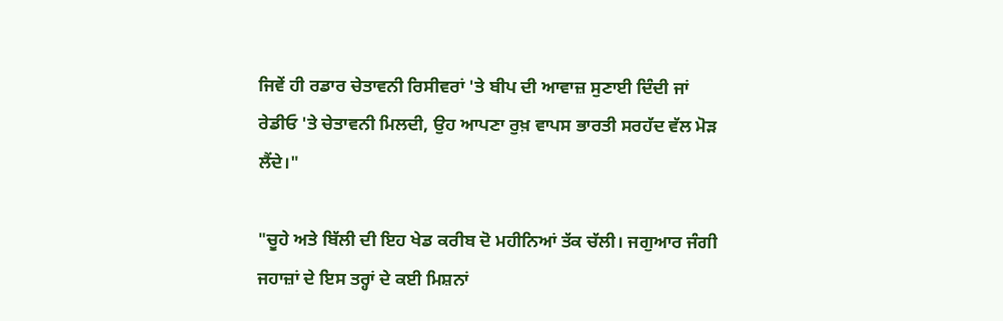ਜਿਵੇਂ ਹੀ ਰਡਾਰ ਚੇਤਾਵਨੀ ਰਿਸੀਵਰਾਂ 'ਤੇ ਬੀਪ ਦੀ ਆਵਾਜ਼ ਸੁਣਾਈ ਦਿੰਦੀ ਜਾਂ ਰੇਡੀਓ 'ਤੇ ਚੇਤਾਵਨੀ ਮਿਲਦੀ, ਉਹ ਆਪਣਾ ਰੁਖ਼ ਵਾਪਸ ਭਾਰਤੀ ਸਰਹੱਦ ਵੱਲ ਮੋੜ ਲੈਂਦੇ।"

"ਚੂਹੇ ਅਤੇ ਬਿੱਲੀ ਦੀ ਇਹ ਖੇਡ ਕਰੀਬ ਦੋ ਮਹੀਨਿਆਂ ਤੱਕ ਚੱਲੀ। ਜਗੁਆਰ ਜੰਗੀ ਜਹਾਜ਼ਾਂ ਦੇ ਇਸ ਤਰ੍ਹਾਂ ਦੇ ਕਈ ਮਿਸ਼ਨਾਂ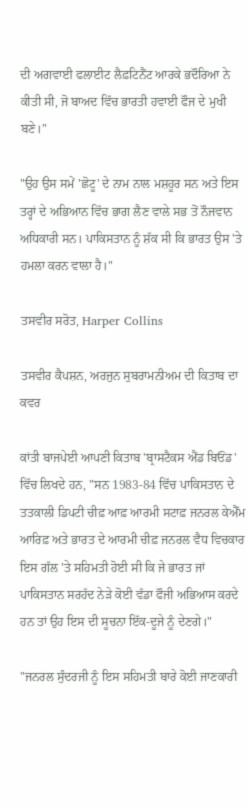ਦੀ ਅਗਵਾਈ ਫਲਾਈਟ ਲੈਫ਼ਟਿਨੈਂਟ ਆਰਕੇ ਭਦੌਰਿਆ ਨੇ ਕੀਤੀ ਸੀ, ਜੋ ਬਾਅਦ ਵਿੱਚ ਭਾਰਤੀ ਹਵਾਈ ਫੌਜ ਦੇ ਮੁਖੀ ਬਣੇ।"

"ਉਹ ਉਸ ਸਮੇਂ 'ਛੋਟੂ' ਦੇ ਨਾਮ ਨਾਲ ਮਸ਼ਹੂਰ ਸਨ ਅਤੇ ਇਸ ਤਰ੍ਹਾਂ ਦੇ ਅਭਿਆਨ ਵਿੱਚ ਭਾਗ ਲੈਣ ਵਾਲੇ ਸਭ ਤੋਂ ਨੌਜਵਾਨ ਅਧਿਕਾਰੀ ਸਨ। ਪਾਕਿਸਤਾਨ ਨੂੰ ਸ਼ੱਕ ਸੀ ਕਿ ਭਾਰਤ ਉਸ 'ਤੇ ਹਮਲਾ ਕਰਨ ਵਾਲਾ ਹੈ।"

ਤਸਵੀਰ ਸਰੋਤ, Harper Collins

ਤਸਵੀਰ ਕੈਪਸ਼ਨ, ਅਰਜੁਨ ਸੁਬਰਾਮਨੀਅਮ ਦੀ ਕਿਤਾਬ ਦਾ ਕਵਰ

ਕਾਂਤੀ ਬਾਜਪੇਈ ਆਪਣੀ ਕਿਤਾਬ 'ਬ੍ਰਾਸਟੈਕਸ ਐਂਡ ਬਿਓਂਡ' ਵਿੱਚ ਲਿਖਦੇ ਹਨ, "ਸਨ 1983-84 ਵਿੱਚ ਪਾਕਿਸਤਾਨ ਦੇ ਤਤਕਾਲੀ ਡਿਪਟੀ ਚੀਫ਼ ਆਫ਼ ਆਰਮੀ ਸਟਾਫ਼ ਜਨਰਲ ਕੇਐੱਮ ਆਰਿਫ਼ ਅਤੇ ਭਾਰਤ ਦੇ ਆਰਮੀ ਚੀਫ਼ ਜਨਰਲ ਵੈਧ ਵਿਚਕਾਰ ਇਸ ਗੱਲ 'ਤੇ ਸਹਿਮਤੀ ਹੋਈ ਸੀ ਕਿ ਜੇ ਭਾਰਤ ਜਾਂ ਪਾਕਿਸਤਾਨ ਸਰਹੱਦ ਨੇੜੇ ਕੋਈ ਵੱਡਾ ਫੌਜੀ ਅਭਿਆਸ ਕਰਦੇ ਹਨ ਤਾਂ ਉਹ ਇਸ ਦੀ ਸੂਚਨਾ ਇੱਕ-ਦੂਜੇ ਨੂੰ ਦੇਣਗੇ।"

"ਜਨਰਲ ਸੁੰਦਰਜੀ ਨੂੰ ਇਸ ਸਹਿਮਤੀ ਬਾਰੇ ਕੋਈ ਜਾਣਕਾਰੀ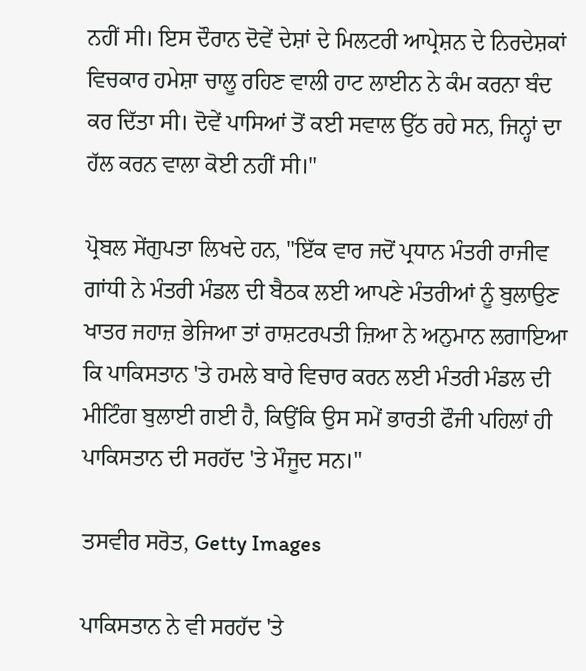ਨਹੀਂ ਸੀ। ਇਸ ਦੌਰਾਨ ਦੋਵੇਂ ਦੇਸ਼ਾਂ ਦੇ ਮਿਲਟਰੀ ਆਪ੍ਰੇਸ਼ਨ ਦੇ ਨਿਰਦੇਸ਼ਕਾਂ ਵਿਚਕਾਰ ਹਮੇਸ਼ਾ ਚਾਲੂ ਰਹਿਣ ਵਾਲੀ ਹਾਟ ਲਾਈਨ ਨੇ ਕੰਮ ਕਰਨਾ ਬੰਦ ਕਰ ਦਿੱਤਾ ਸੀ। ਦੋਵੇਂ ਪਾਸਿਆਂ ਤੋਂ ਕਈ ਸਵਾਲ ਉੱਠ ਰਹੇ ਸਨ, ਜਿਨ੍ਹਾਂ ਦਾ ਹੱਲ ਕਰਨ ਵਾਲਾ ਕੋਈ ਨਹੀਂ ਸੀ।"

ਪ੍ਰੋਬਲ ਸੇਂਗੁਪਤਾ ਲਿਖਦੇ ਹਨ, "ਇੱਕ ਵਾਰ ਜਦੋਂ ਪ੍ਰਧਾਨ ਮੰਤਰੀ ਰਾਜੀਵ ਗਾਂਧੀ ਨੇ ਮੰਤਰੀ ਮੰਡਲ ਦੀ ਬੈਠਕ ਲਈ ਆਪਣੇ ਮੰਤਰੀਆਂ ਨੂੰ ਬੁਲਾਉਣ ਖਾਤਰ ਜਹਾਜ਼ ਭੇਜਿਆ ਤਾਂ ਰਾਸ਼ਟਰਪਤੀ ਜ਼ਿਆ ਨੇ ਅਨੁਮਾਨ ਲਗਾਇਆ ਕਿ ਪਾਕਿਸਤਾਨ 'ਤੇ ਹਮਲੇ ਬਾਰੇ ਵਿਚਾਰ ਕਰਨ ਲਈ ਮੰਤਰੀ ਮੰਡਲ ਦੀ ਮੀਟਿੰਗ ਬੁਲਾਈ ਗਈ ਹੈ, ਕਿਉਂਕਿ ਉਸ ਸਮੇਂ ਭਾਰਤੀ ਫੌਜੀ ਪਹਿਲਾਂ ਹੀ ਪਾਕਿਸਤਾਨ ਦੀ ਸਰਹੱਦ 'ਤੇ ਮੌਜੂਦ ਸਨ।"

ਤਸਵੀਰ ਸਰੋਤ, Getty Images

ਪਾਕਿਸਤਾਨ ਨੇ ਵੀ ਸਰਹੱਦ 'ਤੇ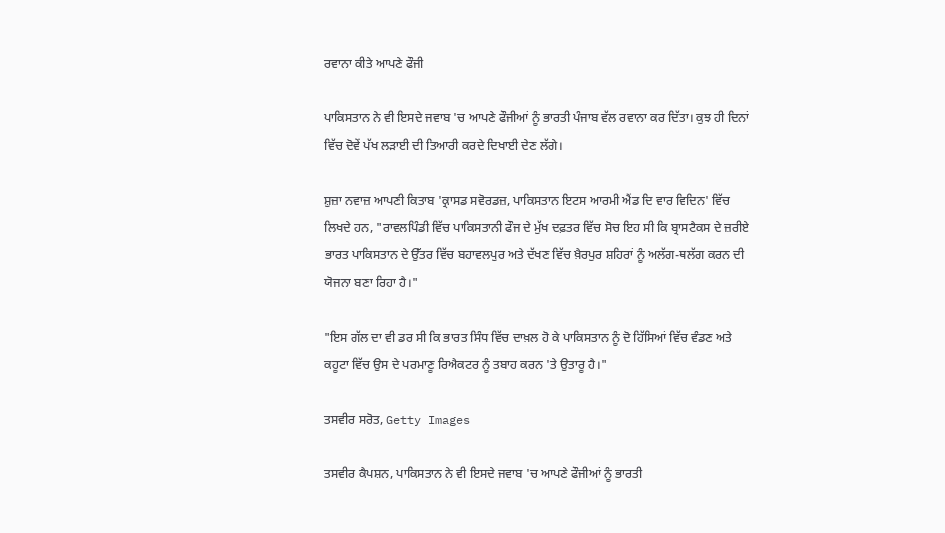ਰਵਾਨਾ ਕੀਤੇ ਆਪਣੇ ਫੌਜੀ

ਪਾਕਿਸਤਾਨ ਨੇ ਵੀ ਇਸਦੇ ਜਵਾਬ 'ਚ ਆਪਣੇ ਫੌਜੀਆਂ ਨੂੰ ਭਾਰਤੀ ਪੰਜਾਬ ਵੱਲ ਰਵਾਨਾ ਕਰ ਦਿੱਤਾ। ਕੁਝ ਹੀ ਦਿਨਾਂ ਵਿੱਚ ਦੋਵੇਂ ਪੱਖ ਲੜਾਈ ਦੀ ਤਿਆਰੀ ਕਰਦੇ ਦਿਖਾਈ ਦੇਣ ਲੱਗੇ।

ਸ਼ੁਜ਼ਾ ਨਵਾਜ਼ ਆਪਣੀ ਕਿਤਾਬ 'ਕ੍ਰਾਸਡ ਸਵੋਰਡਜ਼, ਪਾਕਿਸਤਾਨ ਇਟਸ ਆਰਮੀ ਐਂਡ ਦਿ ਵਾਰ ਵਿਦਿਨ' ਵਿੱਚ ਲਿਖਦੇ ਹਨ, "ਰਾਵਲਪਿੰਡੀ ਵਿੱਚ ਪਾਕਿਸਤਾਨੀ ਫੌਜ ਦੇ ਮੁੱਖ ਦਫ਼ਤਰ ਵਿੱਚ ਸੋਚ ਇਹ ਸੀ ਕਿ ਬ੍ਰਾਸਟੈਕਸ ਦੇ ਜ਼ਰੀਏ ਭਾਰਤ ਪਾਕਿਸਤਾਨ ਦੇ ਉੱਤਰ ਵਿੱਚ ਬਹਾਵਲਪੁਰ ਅਤੇ ਦੱਖਣ ਵਿੱਚ ਖ਼ੈਰਪੁਰ ਸ਼ਹਿਰਾਂ ਨੂੰ ਅਲੱਗ-ਥਲੱਗ ਕਰਨ ਦੀ ਯੋਜਨਾ ਬਣਾ ਰਿਹਾ ਹੈ।"

"ਇਸ ਗੱਲ ਦਾ ਵੀ ਡਰ ਸੀ ਕਿ ਭਾਰਤ ਸਿੰਧ ਵਿੱਚ ਦਾਖ਼ਲ ਹੋ ਕੇ ਪਾਕਿਸਤਾਨ ਨੂੰ ਦੋ ਹਿੱਸਿਆਂ ਵਿੱਚ ਵੰਡਣ ਅਤੇ ਕਹੂਟਾ ਵਿੱਚ ਉਸ ਦੇ ਪਰਮਾਣੂ ਰਿਐਕਟਰ ਨੂੰ ਤਬਾਹ ਕਰਨ 'ਤੇ ਉਤਾਰੂ ਹੈ।"

ਤਸਵੀਰ ਸਰੋਤ, Getty Images

ਤਸਵੀਰ ਕੈਪਸ਼ਨ, ਪਾਕਿਸਤਾਨ ਨੇ ਵੀ ਇਸਦੇ ਜਵਾਬ 'ਚ ਆਪਣੇ ਫੌਜੀਆਂ ਨੂੰ ਭਾਰਤੀ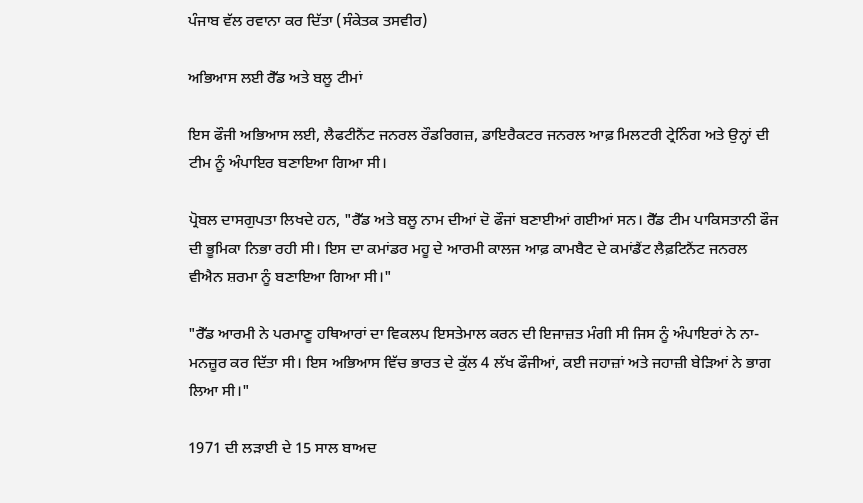ਪੰਜਾਬ ਵੱਲ ਰਵਾਨਾ ਕਰ ਦਿੱਤਾ (ਸੰਕੇਤਕ ਤਸਵੀਰ)

ਅਭਿਆਸ ਲਈ ਰੈੱਡ ਅਤੇ ਬਲੂ ਟੀਮਾਂ

ਇਸ ਫੌਜੀ ਅਭਿਆਸ ਲਈ, ਲੈਫਟੀਨੈਂਟ ਜਨਰਲ ਰੌਡਰਿਗਜ਼, ਡਾਇਰੈਕਟਰ ਜਨਰਲ ਆਫ਼ ਮਿਲਟਰੀ ਟ੍ਰੇਨਿੰਗ ਅਤੇ ਉਨ੍ਹਾਂ ਦੀ ਟੀਮ ਨੂੰ ਅੰਪਾਇਰ ਬਣਾਇਆ ਗਿਆ ਸੀ।

ਪ੍ਰੋਬਲ ਦਾਸਗੁਪਤਾ ਲਿਖਦੇ ਹਨ, "ਰੈੱਡ ਅਤੇ ਬਲੂ ਨਾਮ ਦੀਆਂ ਦੋ ਫੌਜਾਂ ਬਣਾਈਆਂ ਗਈਆਂ ਸਨ। ਰੈੱਡ ਟੀਮ ਪਾਕਿਸਤਾਨੀ ਫੌਜ ਦੀ ਭੂਮਿਕਾ ਨਿਭਾ ਰਹੀ ਸੀ। ਇਸ ਦਾ ਕਮਾਂਡਰ ਮਹੂ ਦੇ ਆਰਮੀ ਕਾਲਜ ਆਫ਼ ਕਾਮਬੈਟ ਦੇ ਕਮਾਂਡੈਂਟ ਲੈਫ਼ਟਿਨੈਂਟ ਜਨਰਲ ਵੀਐਨ ਸ਼ਰਮਾ ਨੂੰ ਬਣਾਇਆ ਗਿਆ ਸੀ।"

"ਰੈੱਡ ਆਰਮੀ ਨੇ ਪਰਮਾਣੂ ਹਥਿਆਰਾਂ ਦਾ ਵਿਕਲਪ ਇਸਤੇਮਾਲ ਕਰਨ ਦੀ ਇਜਾਜ਼ਤ ਮੰਗੀ ਸੀ ਜਿਸ ਨੂੰ ਅੰਪਾਇਰਾਂ ਨੇ ਨਾ-ਮਨਜ਼ੂਰ ਕਰ ਦਿੱਤਾ ਸੀ। ਇਸ ਅਭਿਆਸ ਵਿੱਚ ਭਾਰਤ ਦੇ ਕੁੱਲ 4 ਲੱਖ ਫੌਜੀਆਂ, ਕਈ ਜਹਾਜ਼ਾਂ ਅਤੇ ਜਹਾਜ਼ੀ ਬੇੜਿਆਂ ਨੇ ਭਾਗ ਲਿਆ ਸੀ।"

1971 ਦੀ ਲੜਾਈ ਦੇ 15 ਸਾਲ ਬਾਅਦ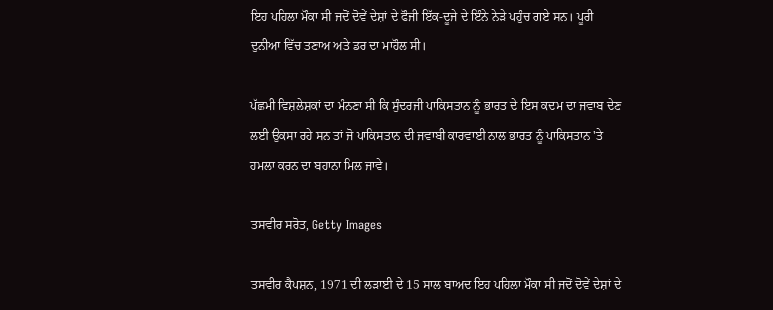ਇਹ ਪਹਿਲਾ ਮੌਕਾ ਸੀ ਜਦੋਂ ਦੋਵੇਂ ਦੇਸ਼ਾਂ ਦੇ ਫੌਜੀ ਇੱਕ-ਦੂਜੇ ਦੇ ਇੰਨੇ ਨੇੜੇ ਪਹੁੰਚ ਗਏ ਸਨ। ਪੂਰੀ ਦੁਨੀਆ ਵਿੱਚ ਤਣਾਅ ਅਤੇ ਡਰ ਦਾ ਮਾਹੌਲ ਸੀ।

ਪੱਛਮੀ ਵਿਸ਼ਲੇਸ਼ਕਾਂ ਦਾ ਮੰਨਣਾ ਸੀ ਕਿ ਸੁੰਦਰਜੀ ਪਾਕਿਸਤਾਨ ਨੂੰ ਭਾਰਤ ਦੇ ਇਸ ਕਦਮ ਦਾ ਜਵਾਬ ਦੇਣ ਲਈ ਉਕਸਾ ਰਹੇ ਸਨ ਤਾਂ ਜੋ ਪਾਕਿਸਤਾਨ ਦੀ ਜਵਾਬੀ ਕਾਰਵਾਈ ਨਾਲ ਭਾਰਤ ਨੂੰ ਪਾਕਿਸਤਾਨ 'ਤੇ ਹਮਲਾ ਕਰਨ ਦਾ ਬਹਾਨਾ ਮਿਲ ਜਾਵੇ।

ਤਸਵੀਰ ਸਰੋਤ, Getty Images

ਤਸਵੀਰ ਕੈਪਸ਼ਨ, 1971 ਦੀ ਲੜਾਈ ਦੇ 15 ਸਾਲ ਬਾਅਦ ਇਹ ਪਹਿਲਾ ਮੌਕਾ ਸੀ ਜਦੋਂ ਦੋਵੇਂ ਦੇਸ਼ਾਂ ਦੇ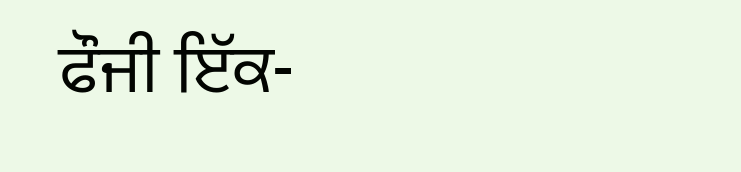ਫੌਜੀ ਇੱਕ-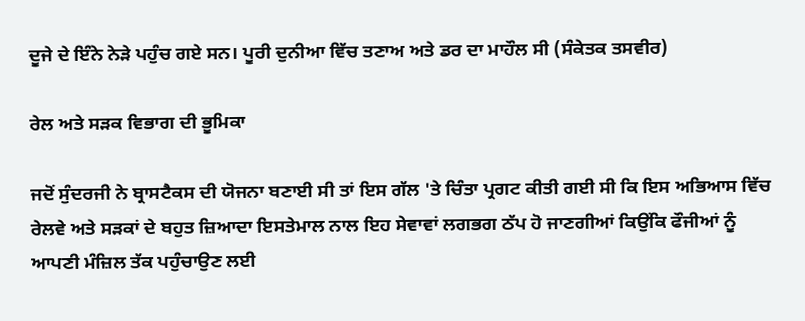ਦੂਜੇ ਦੇ ਇੰਨੇ ਨੇੜੇ ਪਹੁੰਚ ਗਏ ਸਨ। ਪੂਰੀ ਦੁਨੀਆ ਵਿੱਚ ਤਣਾਅ ਅਤੇ ਡਰ ਦਾ ਮਾਹੌਲ ਸੀ (ਸੰਕੇਤਕ ਤਸਵੀਰ)

ਰੇਲ ਅਤੇ ਸੜਕ ਵਿਭਾਗ ਦੀ ਭੂਮਿਕਾ

ਜਦੋਂ ਸੁੰਦਰਜੀ ਨੇ ਬ੍ਰਾਸਟੈਕਸ ਦੀ ਯੋਜਨਾ ਬਣਾਈ ਸੀ ਤਾਂ ਇਸ ਗੱਲ 'ਤੇ ਚਿੰਤਾ ਪ੍ਰਗਟ ਕੀਤੀ ਗਈ ਸੀ ਕਿ ਇਸ ਅਭਿਆਸ ਵਿੱਚ ਰੇਲਵੇ ਅਤੇ ਸੜਕਾਂ ਦੇ ਬਹੁਤ ਜ਼ਿਆਦਾ ਇਸਤੇਮਾਲ ਨਾਲ ਇਹ ਸੇਵਾਵਾਂ ਲਗਭਗ ਠੱਪ ਹੋ ਜਾਣਗੀਆਂ ਕਿਉਂਕਿ ਫੌਜੀਆਂ ਨੂੰ ਆਪਣੀ ਮੰਜ਼ਿਲ ਤੱਕ ਪਹੁੰਚਾਉਣ ਲਈ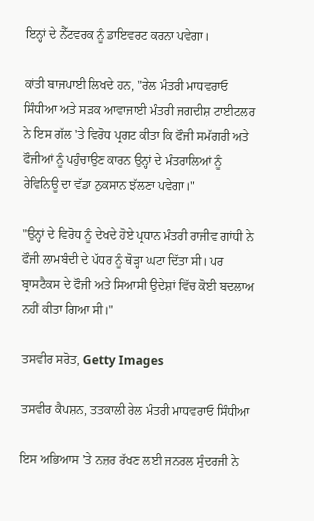ਇਨ੍ਹਾਂ ਦੇ ਨੈੱਟਵਰਕ ਨੂੰ ਡਾਇਵਰਟ ਕਰਨਾ ਪਵੇਗਾ।

ਕਾਂਤੀ ਬਾਜਪਾਈ ਲਿਖਦੇ ਹਨ, "ਰੇਲ ਮੰਤਰੀ ਮਾਧਵਰਾਓ ਸਿੰਧੀਆ ਅਤੇ ਸੜਕ ਆਵਾਜਾਈ ਮੰਤਰੀ ਜਗਦੀਸ਼ ਟਾਈਟਲਰ ਨੇ ਇਸ ਗੱਲ 'ਤੇ ਵਿਰੋਧ ਪ੍ਰਗਟ ਕੀਤਾ ਕਿ ਫੌਜੀ ਸਮੱਗਰੀ ਅਤੇ ਫੌਜੀਆਂ ਨੂੰ ਪਹੁੰਚਾਉਣ ਕਾਰਨ ਉਨ੍ਹਾਂ ਦੇ ਮੰਤਰਾਲਿਆਂ ਨੂੰ ਰੇਵਿਨਿਊ ਦਾ ਵੱਡਾ ਨੁਕਸਾਨ ਝੱਲਣਾ ਪਵੇਗਾ।"

"ਉਨ੍ਹਾਂ ਦੇ ਵਿਰੋਧ ਨੂੰ ਦੇਖਦੇ ਹੋਏ ਪ੍ਰਧਾਨ ਮੰਤਰੀ ਰਾਜੀਵ ਗਾਂਧੀ ਨੇ ਫੌਜੀ ਲਾਮਬੰਦੀ ਦੇ ਪੱਧਰ ਨੂੰ ਥੋੜ੍ਹਾ ਘਟਾ ਦਿੱਤਾ ਸੀ। ਪਰ ਬ੍ਰਾਸਟੈਕਸ ਦੇ ਫੌਜੀ ਅਤੇ ਸਿਆਸੀ ਉਦੇਸ਼ਾਂ ਵਿੱਚ ਕੋਈ ਬਦਲਾਅ ਨਹੀਂ ਕੀਤਾ ਗਿਆ ਸੀ।"

ਤਸਵੀਰ ਸਰੋਤ, Getty Images

ਤਸਵੀਰ ਕੈਪਸ਼ਨ, ਤਤਕਾਲੀ ਰੇਲ ਮੰਤਰੀ ਮਾਧਵਰਾਓ ਸਿੰਧੀਆ

ਇਸ ਅਭਿਆਸ 'ਤੇ ਨਜ਼ਰ ਰੱਖਣ ਲਈ ਜਨਰਲ ਸੁੰਦਰਜੀ ਨੇ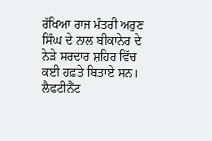ਰੱਖਿਆ ਰਾਜ ਮੰਤਰੀ ਅਰੁਣ ਸਿੰਘ ਦੇ ਨਾਲ ਬੀਕਾਨੇਰ ਦੇ ਨੇੜੇ ਸਰਦਾਰ ਸ਼ਹਿਰ ਵਿੱਚ ਕਈ ਹਫ਼ਤੇ ਬਿਤਾਏ ਸਨ। ਲੈਫਟੀਨੈਂਟ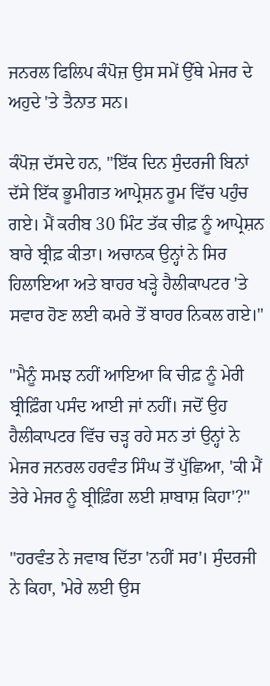ਜਨਰਲ ਫਿਲਿਪ ਕੰਪੋਜ਼ ਉਸ ਸਮੇਂ ਉੱਥੇ ਮੇਜਰ ਦੇ ਅਹੁਦੇ 'ਤੇ ਤੈਨਾਤ ਸਨ।

ਕੰਪੋਜ਼ ਦੱਸਦੇ ਹਨ, "ਇੱਕ ਦਿਨ ਸੁੰਦਰਜੀ ਬਿਨਾਂ ਦੱਸੇ ਇੱਕ ਭੂਮੀਗਤ ਆਪ੍ਰੇਸ਼ਨ ਰੂਮ ਵਿੱਚ ਪਹੁੰਚ ਗਏ। ਮੈਂ ਕਰੀਬ 30 ਮਿੰਟ ਤੱਕ ਚੀਫ਼ ਨੂੰ ਆਪ੍ਰੇਸ਼ਨ ਬਾਰੇ ਬ੍ਰੀਫ਼ ਕੀਤਾ। ਅਚਾਨਕ ਉਨ੍ਹਾਂ ਨੇ ਸਿਰ ਹਿਲਾਇਆ ਅਤੇ ਬਾਹਰ ਖੜ੍ਹੇ ਹੈਲੀਕਾਪਟਰ 'ਤੇ ਸਵਾਰ ਹੋਣ ਲਈ ਕਮਰੇ ਤੋਂ ਬਾਹਰ ਨਿਕਲ ਗਏ।"

"ਮੈਨੂੰ ਸਮਝ ਨਹੀਂ ਆਇਆ ਕਿ ਚੀਫ਼ ਨੂੰ ਮੇਰੀ ਬ੍ਰੀਫ਼ਿੰਗ ਪਸੰਦ ਆਈ ਜਾਂ ਨਹੀਂ। ਜਦੋਂ ਉਹ ਹੈਲੀਕਾਪਟਰ ਵਿੱਚ ਚੜ੍ਹ ਰਹੇ ਸਨ ਤਾਂ ਉਨ੍ਹਾਂ ਨੇ ਮੇਜਰ ਜਨਰਲ ਹਰਵੰਤ ਸਿੰਘ ਤੋਂ ਪੁੱਛਿਆ, 'ਕੀ ਮੈਂ ਤੇਰੇ ਮੇਜਰ ਨੂੰ ਬ੍ਰੀਫ਼ਿੰਗ ਲਈ ਸ਼ਾਬਾਸ਼ ਕਿਹਾ'?"

"ਹਰਵੰਤ ਨੇ ਜਵਾਬ ਦਿੱਤਾ 'ਨਹੀਂ ਸਰ'। ਸੁੰਦਰਜੀ ਨੇ ਕਿਹਾ, 'ਮੇਰੇ ਲਈ ਉਸ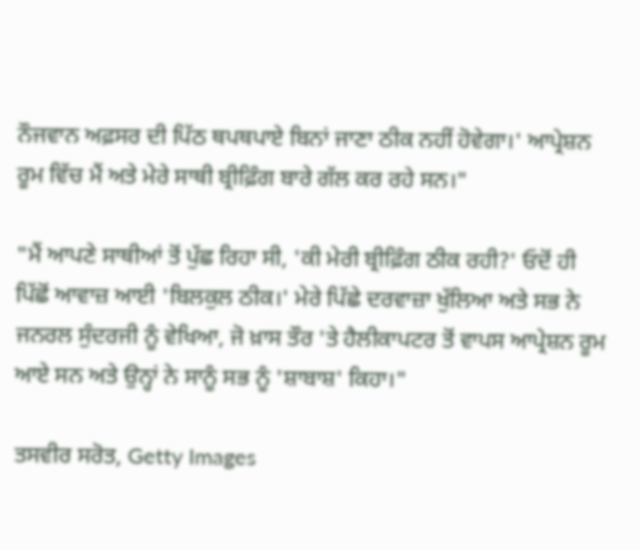ਨੌਜਵਾਨ ਅਫ਼ਸਰ ਦੀ ਪਿੱਠ ਥਪਥਪਾਏ ਬਿਨਾਂ ਜਾਣਾ ਠੀਕ ਨਹੀਂ ਹੋਵੇਗਾ।' ਆਪ੍ਰੇਸ਼ਨ ਰੂਮ ਵਿੱਚ ਮੈਂ ਅਤੇ ਮੇਰੇ ਸਾਥੀ ਬ੍ਰੀਫ਼ਿੰਗ ਬਾਰੇ ਗੱਲ ਕਰ ਰਹੇ ਸਨ।"

"ਮੈਂ ਆਪਣੇ ਸਾਥੀਆਂ ਤੋਂ ਪੁੱਛ ਰਿਹਾ ਸੀ, 'ਕੀ ਮੇਰੀ ਬ੍ਰੀਫ਼ਿੰਗ ਠੀਕ ਰਹੀ?' ਓਦੋਂ ਹੀ ਪਿੱਛੋਂ ਆਵਾਜ਼ ਆਈ 'ਬਿਲਕੁਲ ਠੀਕ।' ਮੇਰੇ ਪਿੱਛੇ ਦਰਵਾਜ਼ਾ ਖੁੱਲਿਆ ਅਤੇ ਸਭ ਨੇ ਜਨਰਲ ਸੁੰਦਰਜੀ ਨੂੰ ਵੇਖਿਆ, ਜੋ ਖ਼ਾਸ ਤੌਰ 'ਤੇ ਹੈਲੀਕਾਪਟਰ ਤੋਂ ਵਾਪਸ ਆਪ੍ਰੇਸ਼ਨ ਰੂਮ ਆਏ ਸਨ ਅਤੇ ਉਨ੍ਹਾਂ ਨੇ ਸਾਨੂੰ ਸਭ ਨੂੰ 'ਸ਼ਾਬਾਸ਼' ਕਿਹਾ।"

ਤਸਵੀਰ ਸਰੋਤ, Getty Images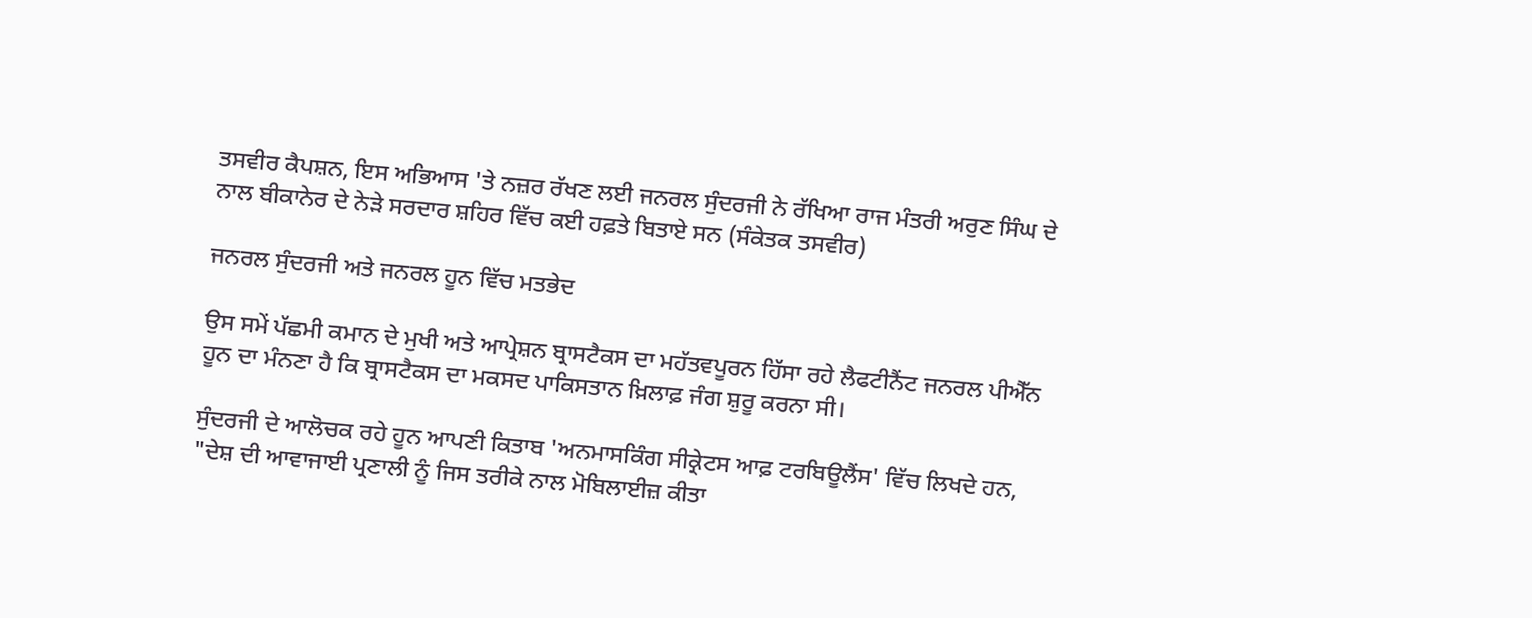ਤਸਵੀਰ ਕੈਪਸ਼ਨ, ਇਸ ਅਭਿਆਸ 'ਤੇ ਨਜ਼ਰ ਰੱਖਣ ਲਈ ਜਨਰਲ ਸੁੰਦਰਜੀ ਨੇ ਰੱਖਿਆ ਰਾਜ ਮੰਤਰੀ ਅਰੁਣ ਸਿੰਘ ਦੇ ਨਾਲ ਬੀਕਾਨੇਰ ਦੇ ਨੇੜੇ ਸਰਦਾਰ ਸ਼ਹਿਰ ਵਿੱਚ ਕਈ ਹਫ਼ਤੇ ਬਿਤਾਏ ਸਨ (ਸੰਕੇਤਕ ਤਸਵੀਰ)

ਜਨਰਲ ਸੁੰਦਰਜੀ ਅਤੇ ਜਨਰਲ ਹੂਨ ਵਿੱਚ ਮਤਭੇਦ

ਉਸ ਸਮੇਂ ਪੱਛਮੀ ਕਮਾਨ ਦੇ ਮੁਖੀ ਅਤੇ ਆਪ੍ਰੇਸ਼ਨ ਬ੍ਰਾਸਟੈਕਸ ਦਾ ਮਹੱਤਵਪੂਰਨ ਹਿੱਸਾ ਰਹੇ ਲੈਫਟੀਨੈਂਟ ਜਨਰਲ ਪੀਐੱਨ ਹੂਨ ਦਾ ਮੰਨਣਾ ਹੈ ਕਿ ਬ੍ਰਾਸਟੈਕਸ ਦਾ ਮਕਸਦ ਪਾਕਿਸਤਾਨ ਖ਼ਿਲਾਫ਼ ਜੰਗ ਸ਼ੁਰੂ ਕਰਨਾ ਸੀ।

ਸੁੰਦਰਜੀ ਦੇ ਆਲੋਚਕ ਰਹੇ ਹੂਨ ਆਪਣੀ ਕਿਤਾਬ 'ਅਨਮਾਸਕਿੰਗ ਸੀਕ੍ਰੇਟਸ ਆਫ਼ ਟਰਬਿਊਲੈਂਸ' ਵਿੱਚ ਲਿਖਦੇ ਹਨ, "ਦੇਸ਼ ਦੀ ਆਵਾਜਾਈ ਪ੍ਰਣਾਲੀ ਨੂੰ ਜਿਸ ਤਰੀਕੇ ਨਾਲ ਮੋਬਿਲਾਈਜ਼ ਕੀਤਾ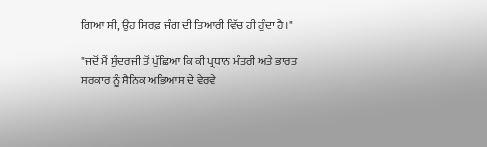ਗਿਆ ਸੀ, ਉਹ ਸਿਰਫ਼ ਜੰਗ ਦੀ ਤਿਆਰੀ ਵਿੱਚ ਹੀ ਹੁੰਦਾ ਹੈ।"

"ਜਦੋਂ ਮੈਂ ਸੁੰਦਰਜੀ ਤੋਂ ਪੁੱਛਿਆ ਕਿ ਕੀ ਪ੍ਰਧਾਨ ਮੰਤਰੀ ਅਤੇ ਭਾਰਤ ਸਰਕਾਰ ਨੂੰ ਸੈਨਿਕ ਅਭਿਆਸ ਦੇ ਵੇਰਵੇ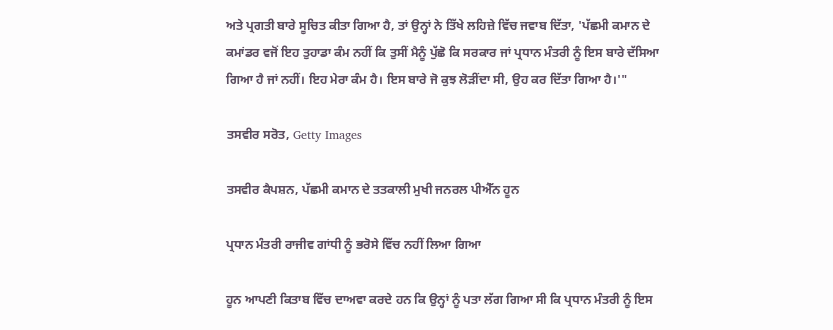ਅਤੇ ਪ੍ਰਗਤੀ ਬਾਰੇ ਸੂਚਿਤ ਕੀਤਾ ਗਿਆ ਹੈ, ਤਾਂ ਉਨ੍ਹਾਂ ਨੇ ਤਿੱਖੇ ਲਹਿਜ਼ੇ ਵਿੱਚ ਜਵਾਬ ਦਿੱਤਾ, 'ਪੱਛਮੀ ਕਮਾਨ ਦੇ ਕਮਾਂਡਰ ਵਜੋਂ ਇਹ ਤੁਹਾਡਾ ਕੰਮ ਨਹੀਂ ਕਿ ਤੁਸੀਂ ਮੈਨੂੰ ਪੁੱਛੋ ਕਿ ਸਰਕਾਰ ਜਾਂ ਪ੍ਰਧਾਨ ਮੰਤਰੀ ਨੂੰ ਇਸ ਬਾਰੇ ਦੱਸਿਆ ਗਿਆ ਹੈ ਜਾਂ ਨਹੀਂ। ਇਹ ਮੇਰਾ ਕੰਮ ਹੈ। ਇਸ ਬਾਰੇ ਜੋ ਕੁਝ ਲੋੜੀਂਦਾ ਸੀ, ਉਹ ਕਰ ਦਿੱਤਾ ਗਿਆ ਹੈ।'"

ਤਸਵੀਰ ਸਰੋਤ, Getty Images

ਤਸਵੀਰ ਕੈਪਸ਼ਨ, ਪੱਛਮੀ ਕਮਾਨ ਦੇ ਤਤਕਾਲੀ ਮੁਖੀ ਜਨਰਲ ਪੀਐੱਨ ਹੂਨ

ਪ੍ਰਧਾਨ ਮੰਤਰੀ ਰਾਜੀਵ ਗਾਂਧੀ ਨੂੰ ਭਰੋਸੇ ਵਿੱਚ ਨਹੀਂ ਲਿਆ ਗਿਆ

ਹੂਨ ਆਪਣੀ ਕਿਤਾਬ ਵਿੱਚ ਦਾਅਵਾ ਕਰਦੇ ਹਨ ਕਿ ਉਨ੍ਹਾਂ ਨੂੰ ਪਤਾ ਲੱਗ ਗਿਆ ਸੀ ਕਿ ਪ੍ਰਧਾਨ ਮੰਤਰੀ ਨੂੰ ਇਸ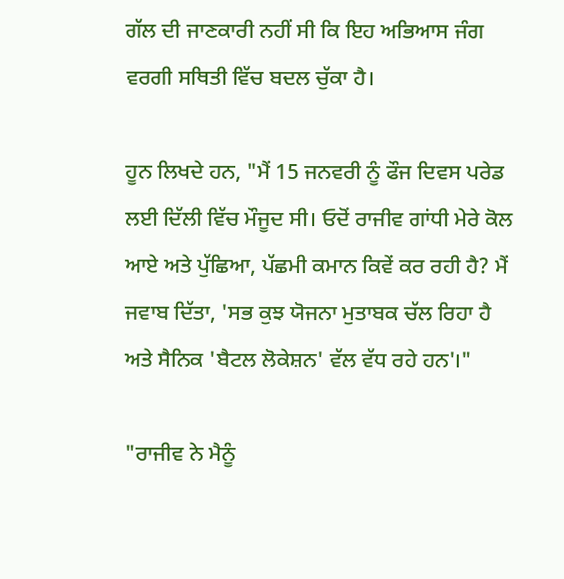ਗੱਲ ਦੀ ਜਾਣਕਾਰੀ ਨਹੀਂ ਸੀ ਕਿ ਇਹ ਅਭਿਆਸ ਜੰਗ ਵਰਗੀ ਸਥਿਤੀ ਵਿੱਚ ਬਦਲ ਚੁੱਕਾ ਹੈ।

ਹੂਨ ਲਿਖਦੇ ਹਨ, "ਮੈਂ 15 ਜਨਵਰੀ ਨੂੰ ਫੌਜ ਦਿਵਸ ਪਰੇਡ ਲਈ ਦਿੱਲੀ ਵਿੱਚ ਮੌਜੂਦ ਸੀ। ਓਦੋਂ ਰਾਜੀਵ ਗਾਂਧੀ ਮੇਰੇ ਕੋਲ ਆਏ ਅਤੇ ਪੁੱਛਿਆ, ਪੱਛਮੀ ਕਮਾਨ ਕਿਵੇਂ ਕਰ ਰਹੀ ਹੈ? ਮੈਂ ਜਵਾਬ ਦਿੱਤਾ, 'ਸਭ ਕੁਝ ਯੋਜਨਾ ਮੁਤਾਬਕ ਚੱਲ ਰਿਹਾ ਹੈ ਅਤੇ ਸੈਨਿਕ 'ਬੈਟਲ ਲੋਕੇਸ਼ਨ' ਵੱਲ ਵੱਧ ਰਹੇ ਹਨ'।"

"ਰਾਜੀਵ ਨੇ ਮੈਨੂੰ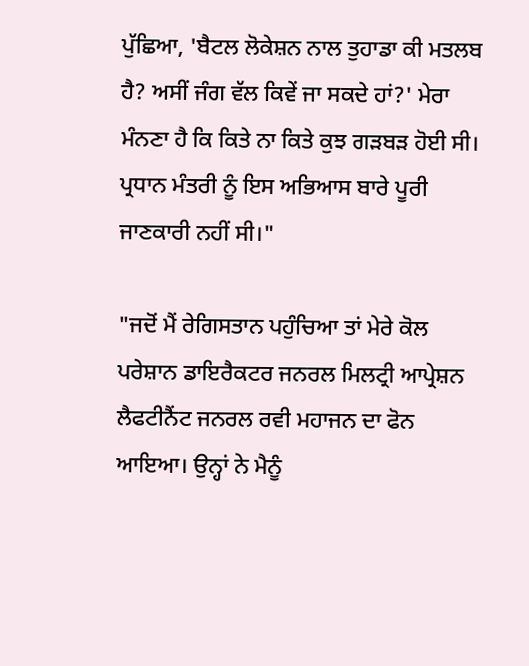ਪੁੱਛਿਆ, 'ਬੈਟਲ ਲੋਕੇਸ਼ਨ ਨਾਲ ਤੁਹਾਡਾ ਕੀ ਮਤਲਬ ਹੈ? ਅਸੀਂ ਜੰਗ ਵੱਲ ਕਿਵੇਂ ਜਾ ਸਕਦੇ ਹਾਂ?' ਮੇਰਾ ਮੰਨਣਾ ਹੈ ਕਿ ਕਿਤੇ ਨਾ ਕਿਤੇ ਕੁਝ ਗੜਬੜ ਹੋਈ ਸੀ। ਪ੍ਰਧਾਨ ਮੰਤਰੀ ਨੂੰ ਇਸ ਅਭਿਆਸ ਬਾਰੇ ਪੂਰੀ ਜਾਣਕਾਰੀ ਨਹੀਂ ਸੀ।"

"ਜਦੋਂ ਮੈਂ ਰੇਗਿਸਤਾਨ ਪਹੁੰਚਿਆ ਤਾਂ ਮੇਰੇ ਕੋਲ ਪਰੇਸ਼ਾਨ ਡਾਇਰੈਕਟਰ ਜਨਰਲ ਮਿਲਟ੍ਰੀ ਆਪ੍ਰੇਸ਼ਨ ਲੈਫਟੀਨੈਂਟ ਜਨਰਲ ਰਵੀ ਮਹਾਜਨ ਦਾ ਫੋਨ ਆਇਆ। ਉਨ੍ਹਾਂ ਨੇ ਮੈਨੂੰ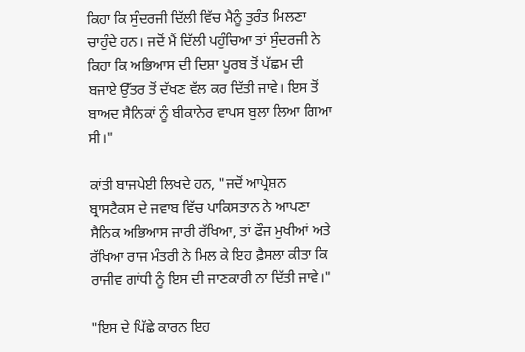ਕਿਹਾ ਕਿ ਸੁੰਦਰਜੀ ਦਿੱਲੀ ਵਿੱਚ ਮੈਨੂੰ ਤੁਰੰਤ ਮਿਲਣਾ ਚਾਹੁੰਦੇ ਹਨ। ਜਦੋਂ ਮੈਂ ਦਿੱਲੀ ਪਹੁੰਚਿਆ ਤਾਂ ਸੁੰਦਰਜੀ ਨੇ ਕਿਹਾ ਕਿ ਅਭਿਆਸ ਦੀ ਦਿਸ਼ਾ ਪੂਰਬ ਤੋਂ ਪੱਛਮ ਦੀ ਬਜਾਏ ਉੱਤਰ ਤੋਂ ਦੱਖਣ ਵੱਲ ਕਰ ਦਿੱਤੀ ਜਾਵੇ। ਇਸ ਤੋਂ ਬਾਅਦ ਸੈਨਿਕਾਂ ਨੂੰ ਬੀਕਾਨੇਰ ਵਾਪਸ ਬੁਲਾ ਲਿਆ ਗਿਆ ਸੀ।"

ਕਾਂਤੀ ਬਾਜਪੇਈ ਲਿਖਦੇ ਹਨ, "ਜਦੋਂ ਆਪ੍ਰੇਸ਼ਨ ਬ੍ਰਾਸਟੈਕਸ ਦੇ ਜਵਾਬ ਵਿੱਚ ਪਾਕਿਸਤਾਨ ਨੇ ਆਪਣਾ ਸੈਨਿਕ ਅਭਿਆਸ ਜਾਰੀ ਰੱਖਿਆ, ਤਾਂ ਫੌਜ ਮੁਖੀਆਂ ਅਤੇ ਰੱਖਿਆ ਰਾਜ ਮੰਤਰੀ ਨੇ ਮਿਲ ਕੇ ਇਹ ਫ਼ੈਸਲਾ ਕੀਤਾ ਕਿ ਰਾਜੀਵ ਗਾਂਧੀ ਨੂੰ ਇਸ ਦੀ ਜਾਣਕਾਰੀ ਨਾ ਦਿੱਤੀ ਜਾਵੇ।"

"ਇਸ ਦੇ ਪਿੱਛੇ ਕਾਰਨ ਇਹ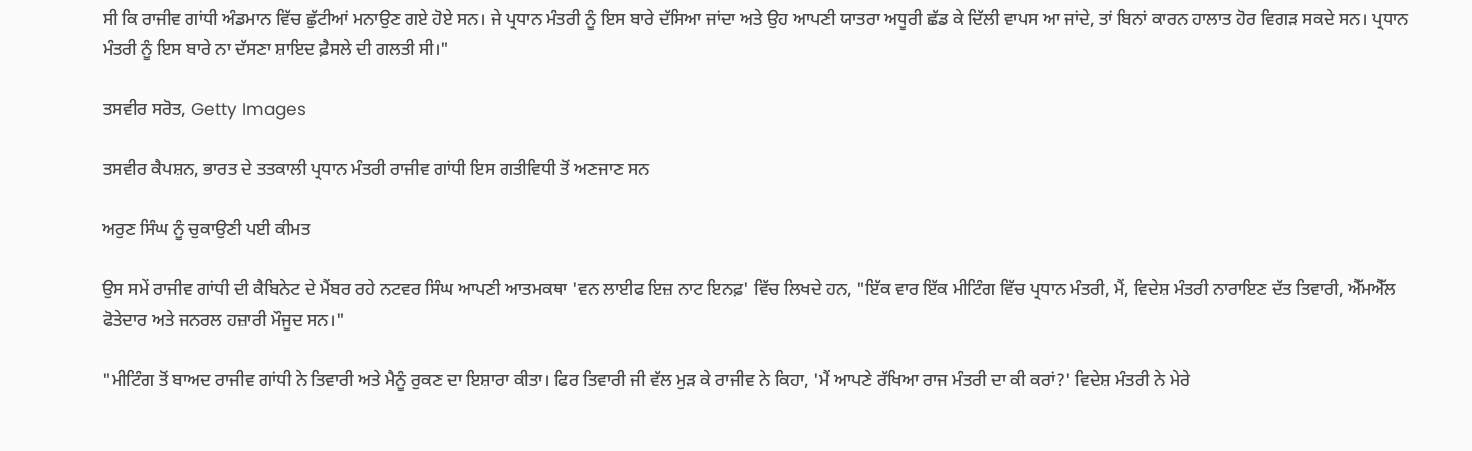ਸੀ ਕਿ ਰਾਜੀਵ ਗਾਂਧੀ ਅੰਡਮਾਨ ਵਿੱਚ ਛੁੱਟੀਆਂ ਮਨਾਉਣ ਗਏ ਹੋਏ ਸਨ। ਜੇ ਪ੍ਰਧਾਨ ਮੰਤਰੀ ਨੂੰ ਇਸ ਬਾਰੇ ਦੱਸਿਆ ਜਾਂਦਾ ਅਤੇ ਉਹ ਆਪਣੀ ਯਾਤਰਾ ਅਧੂਰੀ ਛੱਡ ਕੇ ਦਿੱਲੀ ਵਾਪਸ ਆ ਜਾਂਦੇ, ਤਾਂ ਬਿਨਾਂ ਕਾਰਨ ਹਾਲਾਤ ਹੋਰ ਵਿਗੜ ਸਕਦੇ ਸਨ। ਪ੍ਰਧਾਨ ਮੰਤਰੀ ਨੂੰ ਇਸ ਬਾਰੇ ਨਾ ਦੱਸਣਾ ਸ਼ਾਇਦ ਫ਼ੈਸਲੇ ਦੀ ਗਲਤੀ ਸੀ।"

ਤਸਵੀਰ ਸਰੋਤ, Getty Images

ਤਸਵੀਰ ਕੈਪਸ਼ਨ, ਭਾਰਤ ਦੇ ਤਤਕਾਲੀ ਪ੍ਰਧਾਨ ਮੰਤਰੀ ਰਾਜੀਵ ਗਾਂਧੀ ਇਸ ਗਤੀਵਿਧੀ ਤੋਂ ਅਣਜਾਣ ਸਨ

ਅਰੁਣ ਸਿੰਘ ਨੂੰ ਚੁਕਾਉਣੀ ਪਈ ਕੀਮਤ

ਉਸ ਸਮੇਂ ਰਾਜੀਵ ਗਾਂਧੀ ਦੀ ਕੈਬਿਨੇਟ ਦੇ ਮੈਂਬਰ ਰਹੇ ਨਟਵਰ ਸਿੰਘ ਆਪਣੀ ਆਤਮਕਥਾ 'ਵਨ ਲਾਈਫ ਇਜ਼ ਨਾਟ ਇਨਫ਼' ਵਿੱਚ ਲਿਖਦੇ ਹਨ, "ਇੱਕ ਵਾਰ ਇੱਕ ਮੀਟਿੰਗ ਵਿੱਚ ਪ੍ਰਧਾਨ ਮੰਤਰੀ, ਮੈਂ, ਵਿਦੇਸ਼ ਮੰਤਰੀ ਨਾਰਾਇਣ ਦੱਤ ਤਿਵਾਰੀ, ਐੱਮਐੱਲ ਫੋਤੇਦਾਰ ਅਤੇ ਜਨਰਲ ਹਜ਼ਾਰੀ ਮੌਜੂਦ ਸਨ।"

"ਮੀਟਿੰਗ ਤੋਂ ਬਾਅਦ ਰਾਜੀਵ ਗਾਂਧੀ ਨੇ ਤਿਵਾਰੀ ਅਤੇ ਮੈਨੂੰ ਰੁਕਣ ਦਾ ਇਸ਼ਾਰਾ ਕੀਤਾ। ਫਿਰ ਤਿਵਾਰੀ ਜੀ ਵੱਲ ਮੁੜ ਕੇ ਰਾਜੀਵ ਨੇ ਕਿਹਾ, 'ਮੈਂ ਆਪਣੇ ਰੱਖਿਆ ਰਾਜ ਮੰਤਰੀ ਦਾ ਕੀ ਕਰਾਂ?' ਵਿਦੇਸ਼ ਮੰਤਰੀ ਨੇ ਮੇਰੇ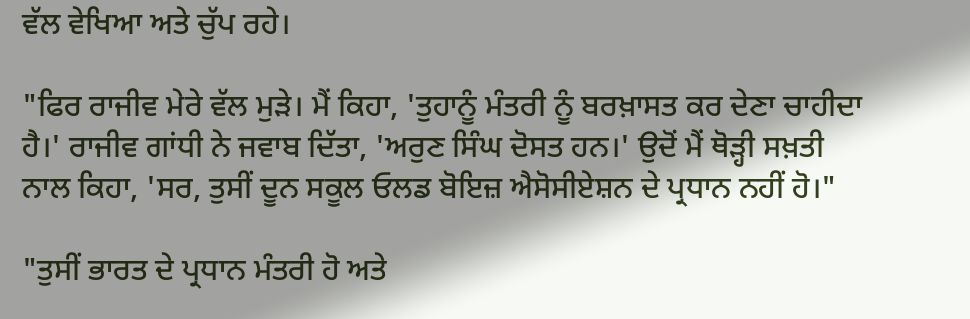ਵੱਲ ਵੇਖਿਆ ਅਤੇ ਚੁੱਪ ਰਹੇ।

"ਫਿਰ ਰਾਜੀਵ ਮੇਰੇ ਵੱਲ ਮੁੜੇ। ਮੈਂ ਕਿਹਾ, 'ਤੁਹਾਨੂੰ ਮੰਤਰੀ ਨੂੰ ਬਰਖ਼ਾਸਤ ਕਰ ਦੇਣਾ ਚਾਹੀਦਾ ਹੈ।' ਰਾਜੀਵ ਗਾਂਧੀ ਨੇ ਜਵਾਬ ਦਿੱਤਾ, 'ਅਰੁਣ ਸਿੰਘ ਦੋਸਤ ਹਨ।' ਉਦੋਂ ਮੈਂ ਥੋੜ੍ਹੀ ਸਖ਼ਤੀ ਨਾਲ ਕਿਹਾ, 'ਸਰ, ਤੁਸੀਂ ਦੂਨ ਸਕੂਲ ਓਲਡ ਬੋਇਜ਼ ਐਸੋਸੀਏਸ਼ਨ ਦੇ ਪ੍ਰਧਾਨ ਨਹੀਂ ਹੋ।"

"ਤੁਸੀਂ ਭਾਰਤ ਦੇ ਪ੍ਰਧਾਨ ਮੰਤਰੀ ਹੋ ਅਤੇ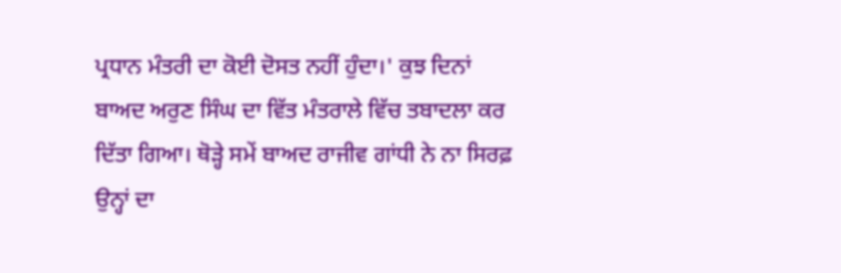ਪ੍ਰਧਾਨ ਮੰਤਰੀ ਦਾ ਕੋਈ ਦੋਸਤ ਨਹੀਂ ਹੁੰਦਾ।' ਕੁਝ ਦਿਨਾਂ ਬਾਅਦ ਅਰੁਣ ਸਿੰਘ ਦਾ ਵਿੱਤ ਮੰਤਰਾਲੇ ਵਿੱਚ ਤਬਾਦਲਾ ਕਰ ਦਿੱਤਾ ਗਿਆ। ਥੋੜ੍ਹੇ ਸਮੇਂ ਬਾਅਦ ਰਾਜੀਵ ਗਾਂਧੀ ਨੇ ਨਾ ਸਿਰਫ਼ ਉਨ੍ਹਾਂ ਦਾ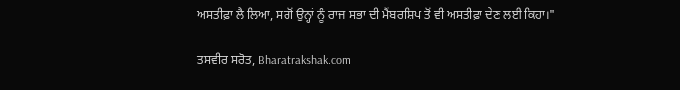ਅਸਤੀਫ਼ਾ ਲੈ ਲਿਆ, ਸਗੋਂ ਉਨ੍ਹਾਂ ਨੂੰ ਰਾਜ ਸਭਾ ਦੀ ਮੈਂਬਰਸ਼ਿਪ ਤੋਂ ਵੀ ਅਸਤੀਫ਼ਾ ਦੇਣ ਲਈ ਕਿਹਾ।"

ਤਸਵੀਰ ਸਰੋਤ, Bharatrakshak.com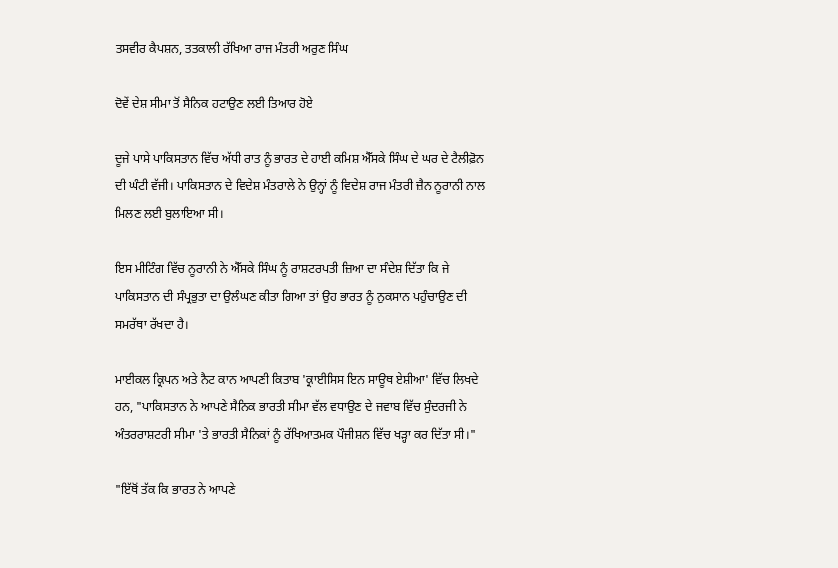ਤਸਵੀਰ ਕੈਪਸ਼ਨ, ਤਤਕਾਲੀ ਰੱਖਿਆ ਰਾਜ ਮੰਤਰੀ ਅਰੁਣ ਸਿੰਘ

ਦੋਵੇਂ ਦੇਸ਼ ਸੀਮਾ ਤੋਂ ਸੈਨਿਕ ਹਟਾਉਣ ਲਈ ਤਿਆਰ ਹੋਏ

ਦੂਜੇ ਪਾਸੇ ਪਾਕਿਸਤਾਨ ਵਿੱਚ ਅੱਧੀ ਰਾਤ ਨੂੰ ਭਾਰਤ ਦੇ ਹਾਈ ਕਮਿਸ਼ ਐੱਸਕੇ ਸਿੰਘ ਦੇ ਘਰ ਦੇ ਟੈਲੀਫ਼ੋਨ ਦੀ ਘੰਟੀ ਵੱਜੀ। ਪਾਕਿਸਤਾਨ ਦੇ ਵਿਦੇਸ਼ ਮੰਤਰਾਲੇ ਨੇ ਉਨ੍ਹਾਂ ਨੂੰ ਵਿਦੇਸ਼ ਰਾਜ ਮੰਤਰੀ ਜ਼ੈਨ ਨੂਰਾਨੀ ਨਾਲ ਮਿਲਣ ਲਈ ਬੁਲਾਇਆ ਸੀ।

ਇਸ ਮੀਟਿੰਗ ਵਿੱਚ ਨੂਰਾਨੀ ਨੇ ਐੱਸਕੇ ਸਿੰਘ ਨੂੰ ਰਾਸ਼ਟਰਪਤੀ ਜ਼ਿਆ ਦਾ ਸੰਦੇਸ਼ ਦਿੱਤਾ ਕਿ ਜੇ ਪਾਕਿਸਤਾਨ ਦੀ ਸੰਪ੍ਰਭੁਤਾ ਦਾ ਉਲੰਘਣ ਕੀਤਾ ਗਿਆ ਤਾਂ ਉਹ ਭਾਰਤ ਨੂੰ ਨੁਕਸਾਨ ਪਹੁੰਚਾਉਣ ਦੀ ਸਮਰੱਥਾ ਰੱਖਦਾ ਹੈ।

ਮਾਈਕਲ ਕ੍ਰਿਪਨ ਅਤੇ ਨੈਟ ਕਾਨ ਆਪਣੀ ਕਿਤਾਬ 'ਕ੍ਰਾਈਸਿਸ ਇਨ ਸਾਊਥ ਏਸ਼ੀਆ' ਵਿੱਚ ਲਿਖਦੇ ਹਨ, "ਪਾਕਿਸਤਾਨ ਨੇ ਆਪਣੇ ਸੈਨਿਕ ਭਾਰਤੀ ਸੀਮਾ ਵੱਲ ਵਧਾਉਣ ਦੇ ਜਵਾਬ ਵਿੱਚ ਸੁੰਦਰਜੀ ਨੇ ਅੰਤਰਰਾਸ਼ਟਰੀ ਸੀਮਾ 'ਤੇ ਭਾਰਤੀ ਸੈਨਿਕਾਂ ਨੂੰ ਰੱਖਿਆਤਮਕ ਪੌਜੀਸ਼ਨ ਵਿੱਚ ਖੜ੍ਹਾ ਕਰ ਦਿੱਤਾ ਸੀ।"

"ਇੱਥੋਂ ਤੱਕ ਕਿ ਭਾਰਤ ਨੇ ਆਪਣੇ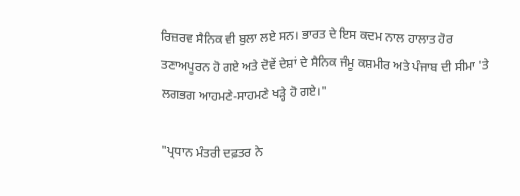ਰਿਜ਼ਰਵ ਸੈਨਿਕ ਵੀ ਬੁਲਾ ਲਏ ਸਨ। ਭਾਰਤ ਦੇ ਇਸ ਕਦਮ ਨਾਲ ਹਾਲਾਤ ਹੋਰ ਤਣਾਅਪੂਰਨ ਹੋ ਗਏ ਅਤੇ ਦੋਵੇਂ ਦੇਸ਼ਾਂ ਦੇ ਸੈਨਿਕ ਜੰਮੂ ਕਸ਼ਮੀਰ ਅਤੇ ਪੰਜਾਬ ਦੀ ਸੀਮਾ 'ਤੇ ਲਗਭਗ ਆਹਮਣੇ-ਸਾਹਮਣੇ ਖੜ੍ਹੇ ਹੋ ਗਏ।"

"ਪ੍ਰਧਾਨ ਮੰਤਰੀ ਦਫ਼ਤਰ ਨੇ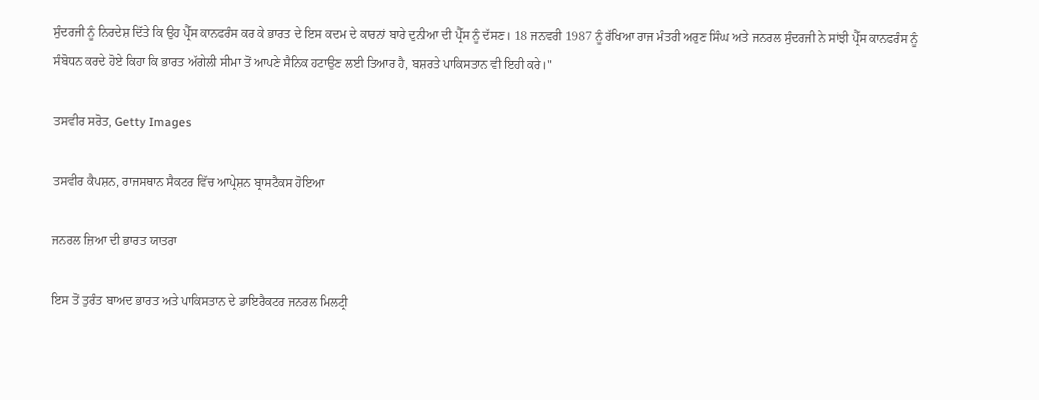ਸੁੰਦਰਜੀ ਨੂੰ ਨਿਰਦੇਸ਼ ਦਿੱਤੇ ਕਿ ਉਹ ਪ੍ਰੈੱਸ ਕਾਨਫਰੰਸ ਕਰ ਕੇ ਭਾਰਤ ਦੇ ਇਸ ਕਦਮ ਦੇ ਕਾਰਨਾਂ ਬਾਰੇ ਦੁਨੀਆ ਦੀ ਪ੍ਰੈੱਸ ਨੂੰ ਦੱਸਣ। 18 ਜਨਵਰੀ 1987 ਨੂੰ ਰੱਖਿਆ ਰਾਜ ਮੰਤਰੀ ਅਰੁਣ ਸਿੰਘ ਅਤੇ ਜਨਰਲ ਸੁੰਦਰਜੀ ਨੇ ਸਾਂਝੀ ਪ੍ਰੈੱਸ ਕਾਨਫਰੰਸ ਨੂੰ ਸੰਬੋਧਨ ਕਰਦੇ ਹੋਏ ਕਿਹਾ ਕਿ ਭਾਰਤ ਅੱਗੇਲੀ ਸੀਮਾ ਤੋਂ ਆਪਣੇ ਸੈਨਿਕ ਹਟਾਉਣ ਲਈ ਤਿਆਰ ਹੈ, ਬਸ਼ਰਤੇ ਪਾਕਿਸਤਾਨ ਵੀ ਇਹੀ ਕਰੇ।"

ਤਸਵੀਰ ਸਰੋਤ, Getty Images

ਤਸਵੀਰ ਕੈਪਸ਼ਨ, ਰਾਜਸਥਾਨ ਸੈਕਟਰ ਵਿੱਚ ਆਪ੍ਰੇਸ਼ਨ ਬ੍ਰਾਸਟੈਕਸ ਹੋਇਆ

ਜਨਰਲ ਜ਼ਿਆ ਦੀ ਭਾਰਤ ਯਾਤਰਾ

ਇਸ ਤੋਂ ਤੁਰੰਤ ਬਾਅਦ ਭਾਰਤ ਅਤੇ ਪਾਕਿਸਤਾਨ ਦੇ ਡਾਇਰੈਕਟਰ ਜਨਰਲ ਮਿਲਟ੍ਰੀ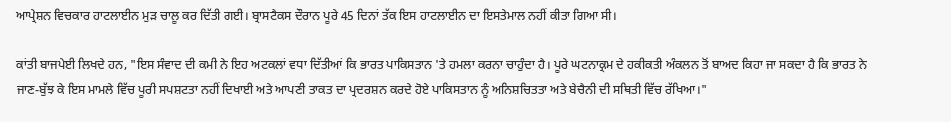ਆਪ੍ਰੇਸ਼ਨ ਵਿਚਕਾਰ ਹਾਟਲਾਈਨ ਮੁੜ ਚਾਲੂ ਕਰ ਦਿੱਤੀ ਗਈ। ਬ੍ਰਾਸਟੈਕਸ ਦੌਰਾਨ ਪੂਰੇ 45 ਦਿਨਾਂ ਤੱਕ ਇਸ ਹਾਟਲਾਈਨ ਦਾ ਇਸਤੇਮਾਲ ਨਹੀਂ ਕੀਤਾ ਗਿਆ ਸੀ।

ਕਾਂਤੀ ਬਾਜਪੇਈ ਲਿਖਦੇ ਹਨ, "ਇਸ ਸੰਵਾਦ ਦੀ ਕਮੀ ਨੇ ਇਹ ਅਟਕਲਾਂ ਵਧਾ ਦਿੱਤੀਆਂ ਕਿ ਭਾਰਤ ਪਾਕਿਸਤਾਨ 'ਤੇ ਹਮਲਾ ਕਰਨਾ ਚਾਹੁੰਦਾ ਹੈ। ਪੂਰੇ ਘਟਨਾਕ੍ਰਮ ਦੇ ਹਕੀਕਤੀ ਅੰਕਲਨ ਤੋਂ ਬਾਅਦ ਕਿਹਾ ਜਾ ਸਕਦਾ ਹੈ ਕਿ ਭਾਰਤ ਨੇ ਜਾਣ-ਬੁੱਝ ਕੇ ਇਸ ਮਾਮਲੇ ਵਿੱਚ ਪੂਰੀ ਸਪਸ਼ਟਤਾ ਨਹੀਂ ਦਿਖਾਈ ਅਤੇ ਆਪਣੀ ਤਾਕਤ ਦਾ ਪ੍ਰਦਰਸ਼ਨ ਕਰਦੇ ਹੋਏ ਪਾਕਿਸਤਾਨ ਨੂੰ ਅਨਿਸ਼ਚਿਤਤਾ ਅਤੇ ਬੇਚੈਨੀ ਦੀ ਸਥਿਤੀ ਵਿੱਚ ਰੱਖਿਆ।"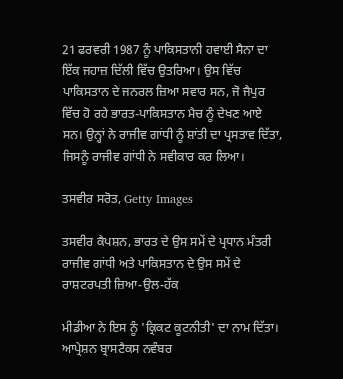21 ਫਰਵਰੀ 1987 ਨੂੰ ਪਾਕਿਸਤਾਨੀ ਹਵਾਈ ਸੈਨਾ ਦਾ ਇੱਕ ਜਹਾਜ਼ ਦਿੱਲੀ ਵਿੱਚ ਉਤਰਿਆ। ਉਸ ਵਿੱਚ ਪਾਕਿਸਤਾਨ ਦੇ ਜਨਰਲ ਜ਼ਿਆ ਸਵਾਰ ਸਨ, ਜੋ ਜੈਪੁਰ ਵਿੱਚ ਹੋ ਰਹੇ ਭਾਰਤ-ਪਾਕਿਸਤਾਨ ਮੈਚ ਨੂੰ ਦੇਖਣ ਆਏ ਸਨ। ਉਨ੍ਹਾਂ ਨੇ ਰਾਜੀਵ ਗਾਂਧੀ ਨੂੰ ਸ਼ਾਂਤੀ ਦਾ ਪ੍ਰਸਤਾਵ ਦਿੱਤਾ, ਜਿਸਨੂੰ ਰਾਜੀਵ ਗਾਂਧੀ ਨੇ ਸਵੀਕਾਰ ਕਰ ਲਿਆ।

ਤਸਵੀਰ ਸਰੋਤ, Getty Images

ਤਸਵੀਰ ਕੈਪਸ਼ਨ, ਭਾਰਤ ਦੇ ਉਸ ਸਮੇਂ ਦੇ ਪ੍ਰਧਾਨ ਮੰਤਰੀ ਰਾਜੀਵ ਗਾਂਧੀ ਅਤੇ ਪਾਕਿਸਤਾਨ ਦੇ ਉਸ ਸਮੇਂ ਦੇ ਰਾਸ਼ਟਰਪਤੀ ਜ਼ਿਆ-ਉਲ-ਹੱਕ

ਮੀਡੀਆ ਨੇ ਇਸ ਨੂੰ 'ਕ੍ਰਿਕਟ ਕੂਟਨੀਤੀ' ਦਾ ਨਾਮ ਦਿੱਤਾ। ਆਪ੍ਰੇਸ਼ਨ ਬ੍ਰਾਸਟੈਕਸ ਨਵੰਬਰ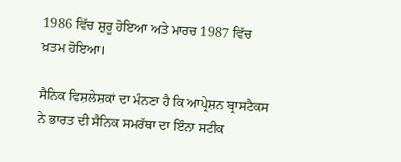1986 ਵਿੱਚ ਸ਼ੁਰੂ ਹੋਇਆ ਅਤੇ ਮਾਰਚ 1987 ਵਿੱਚ ਖ਼ਤਮ ਹੋਇਆ।

ਸੈਨਿਕ ਵਿਸ਼ਲੇਸ਼ਕਾਂ ਦਾ ਮੰਨਣਾ ਹੈ ਕਿ ਆਪ੍ਰੇਸ਼ਨ ਬ੍ਰਾਸਟੈਕਸ ਨੇ ਭਾਰਤ ਦੀ ਸੈਨਿਕ ਸਮਰੱਥਾ ਦਾ ਇੰਨਾ ਸਟੀਕ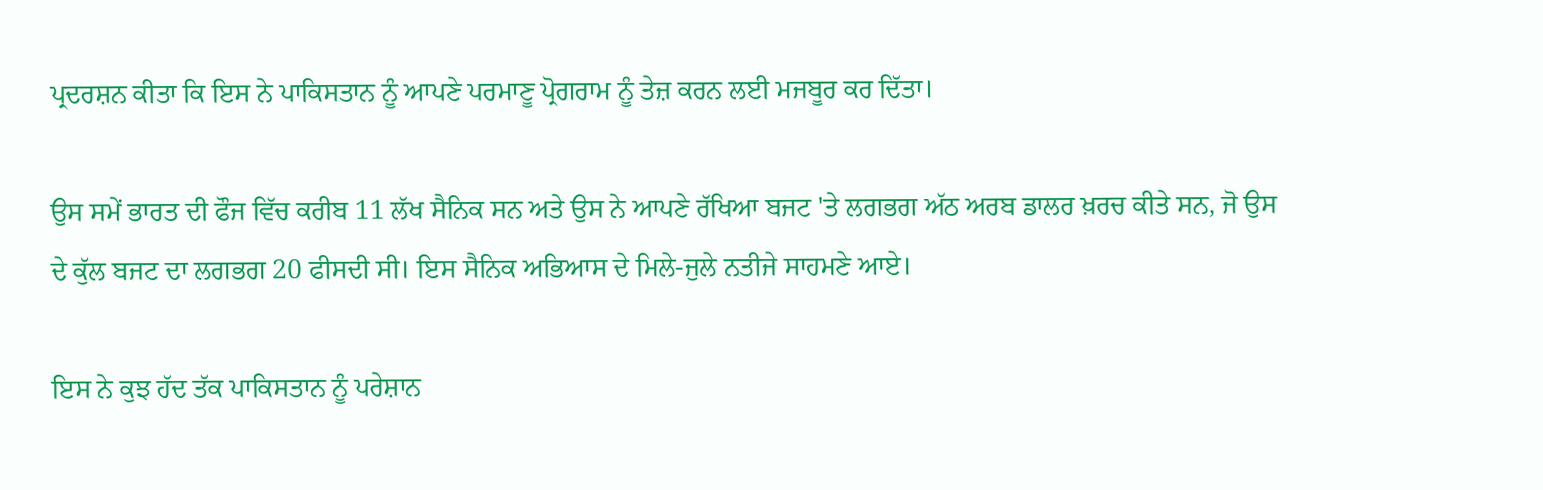ਪ੍ਰਦਰਸ਼ਨ ਕੀਤਾ ਕਿ ਇਸ ਨੇ ਪਾਕਿਸਤਾਨ ਨੂੰ ਆਪਣੇ ਪਰਮਾਣੂ ਪ੍ਰੋਗਰਾਮ ਨੂੰ ਤੇਜ਼ ਕਰਨ ਲਈ ਮਜਬੂਰ ਕਰ ਦਿੱਤਾ।

ਉਸ ਸਮੇਂ ਭਾਰਤ ਦੀ ਫੌਜ ਵਿੱਚ ਕਰੀਬ 11 ਲੱਖ ਸੈਨਿਕ ਸਨ ਅਤੇ ਉਸ ਨੇ ਆਪਣੇ ਰੱਖਿਆ ਬਜਟ 'ਤੇ ਲਗਭਗ ਅੱਠ ਅਰਬ ਡਾਲਰ ਖ਼ਰਚ ਕੀਤੇ ਸਨ, ਜੋ ਉਸ ਦੇ ਕੁੱਲ ਬਜਟ ਦਾ ਲਗਭਗ 20 ਫੀਸਦੀ ਸੀ। ਇਸ ਸੈਨਿਕ ਅਭਿਆਸ ਦੇ ਮਿਲੇ-ਜੁਲੇ ਨਤੀਜੇ ਸਾਹਮਣੇ ਆਏ।

ਇਸ ਨੇ ਕੁਝ ਹੱਦ ਤੱਕ ਪਾਕਿਸਤਾਨ ਨੂੰ ਪਰੇਸ਼ਾਨ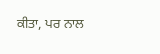ਕੀਤਾ, ਪਰ ਨਾਲ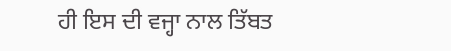ਹੀ ਇਸ ਦੀ ਵਜ੍ਹਾ ਨਾਲ ਤਿੱਬਤ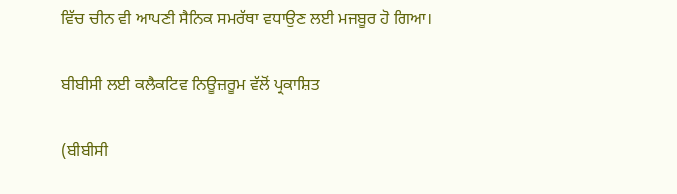ਵਿੱਚ ਚੀਨ ਵੀ ਆਪਣੀ ਸੈਨਿਕ ਸਮਰੱਥਾ ਵਧਾਉਣ ਲਈ ਮਜਬੂਰ ਹੋ ਗਿਆ।

ਬੀਬੀਸੀ ਲਈ ਕਲੈਕਟਿਵ ਨਿਊਜ਼ਰੂਮ ਵੱਲੋਂ ਪ੍ਰਕਾਸ਼ਿਤ

(ਬੀਬੀਸੀ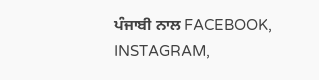ਪੰਜਾਬੀ ਨਾਲ FACEBOOK, INSTAGRAM,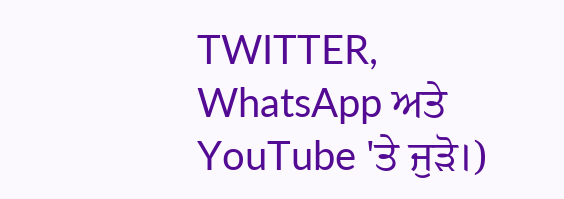TWITTER, WhatsApp ਅਤੇ YouTube 'ਤੇ ਜੁੜੋ।)